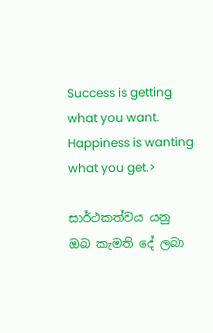Success is getting what you want. Happiness is wanting what you get.>

සාර්ථකත්වය යනු ඔබ කැමති දේ ලබා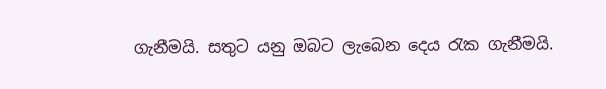ගැනීමයි. සතුට යනු ඔබට ලැබෙන දෙය රැක ගැනීමයි.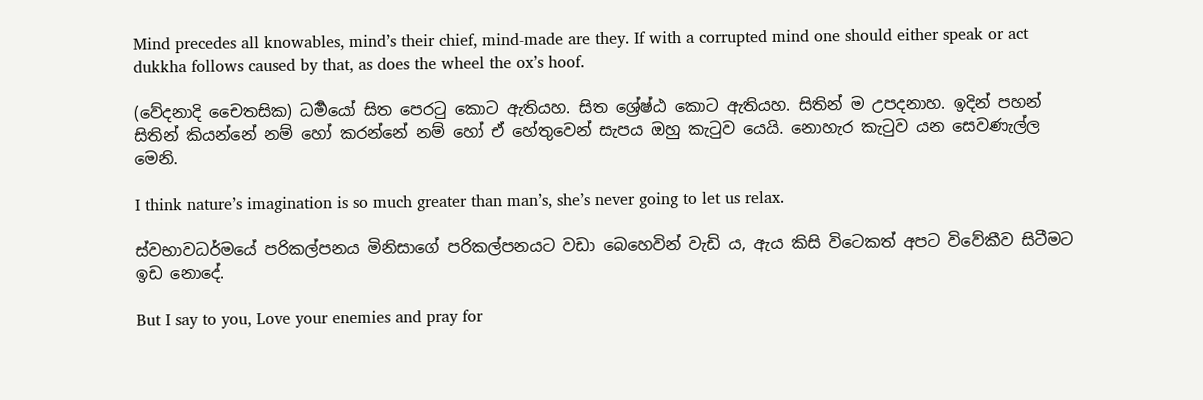Mind precedes all knowables, mind’s their chief, mind-made are they. If with a corrupted mind one should either speak or act dukkha follows caused by that, as does the wheel the ox’s hoof.

(වේදනාදි චෛතසික) ධර්‍මයෝ සිත පෙරටු කොට ඇතියහ. සිත ශ්‍රේෂ්ඨ කොට ඇතියහ. සිතින් ම උපදනාහ. ඉදින් පහන් සිතින් කියන්නේ නම් හෝ කරන්නේ නම් හෝ ඒ හේතුවෙන් සැපය ඔහු කැටුව යෙයි. නොහැර කැටුව යන සෙවණැල්ල මෙනි.

I think nature’s imagination is so much greater than man’s, she’s never going to let us relax.

ස්වභාවධර්මයේ පරිකල්පනය මිනිසාගේ පරිකල්පනයට වඩා බෙහෙවින් වැඩි ය, ඇය කිසි විටෙකත් අපට විවේකීව සිටීමට ඉඩ නොදේ.

But I say to you, Love your enemies and pray for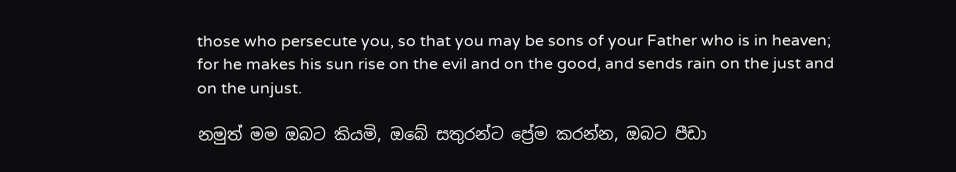those who persecute you, so that you may be sons of your Father who is in heaven; for he makes his sun rise on the evil and on the good, and sends rain on the just and on the unjust.

නමුත් මම ඔබට කියමි, ඔබේ සතුරන්ට ප්‍රේම කරන්න, ඔබට පීඩා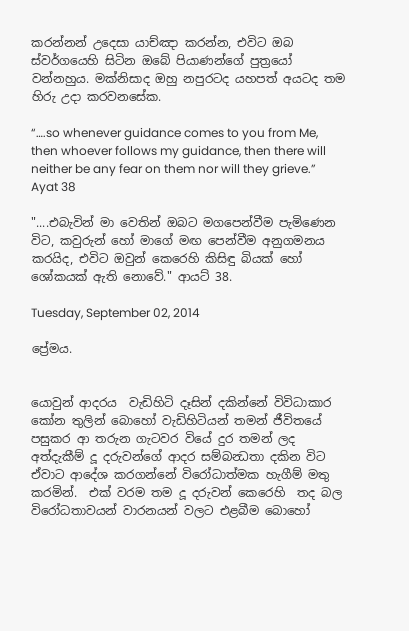කරන්නන් උදෙසා යාච්ඤා කරන්න, එවිට ඔබ ස්වර්ගයෙහි සිටින ඔබේ පියාණන්ගේ පුත්‍රයෝ වන්නහුය. මක්නිසාද ඔහු නපුරටද යහපත් අයටද තම හිරු උදා කරවනසේක.

“….so whenever guidance comes to you from Me, then whoever follows my guidance, then there will neither be any fear on them nor will they grieve.” Ayat 38

"....එබැවින් මා වෙතින් ඔබට මගපෙන්වීම පැමිණෙන විට, කවුරුන් හෝ මාගේ මඟ පෙන්වීම අනුගමනය කරයිද, එවිට ඔවුන් කෙරෙහි කිසිඳු බියක් හෝ ශෝකයක් ඇති නොවේ." ආයට් 38.

Tuesday, September 02, 2014

ප්‍රේමය.


යොවුන් ආදරය  වැඩිහිටි දෑසින් දකින්නේ විවිධාකාර කෝන තුලින් බොහෝ වැඩිහිටියන් තමන් ජීවිතයේ පසුකර ආ තරුන ගැටවර වියේ දුර තමන් ලද අත්දැකීම් දූ දරුවන්ගේ ආදර සම්බන්‍ධතා දකින විට  ඒවාට ආදේශ කරගන්නේ විරෝධාත්මක හැගීම් මතු කරමින්.  එක් වරම තම දූ දරුවන් කෙරෙහි  තද බල විරෝධතාවයන් වාරනයන් වලට එළබීම බොහෝ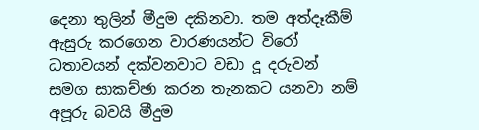දෙනා තුලින් මීදුම දකිනවා. තම අත්දෑකීම් ඇසුරු කරගෙන වාරණයන්ට වි‍රෝ ධතාවයන් දක්වනවාට වඩා දූ දරුවන් සමග සාකච්ඡා කරන තැනකට යනවා නම් අපූරු බවයි මීදුම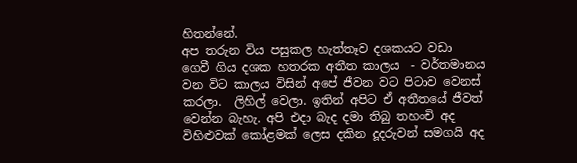හිතන්නේ.
අප තරුන විය පසුකල හැත්තෑව දශකයට වඩා  ගෙවී ගිය දශක හතරක අතීත කාලය  - වර්තමානය වන විට කාලය විසින් අපේ ජීවන වට පිටාව වෙනස් කරලා.  ලිහිල් වෙලා. ඉතින් අපිට ඒ අතීතයේ ජීවත් වෙන්න බැහැ. අපි එදා බැද දමා තිබු තහංචි අද විහිළුවක් කෝළමක් ලෙස දකින දූදරුවන් සමගයි අද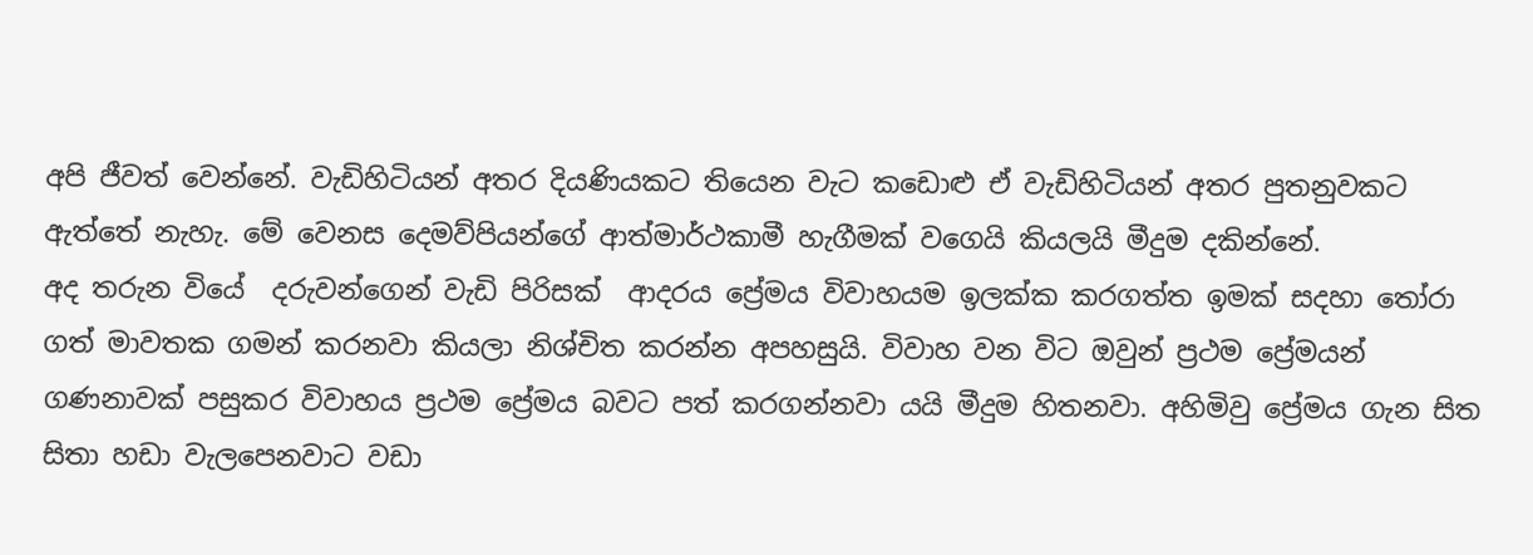අපි ජීවත් වෙන්නේ. වැඩිහිටියන් අතර දියණියකට තියෙන වැට කඩොළු ඒ වැඩිහිටියන් අතර පුතනුවකට ඇත්තේ නැහැ. මේ වෙනස දෙමව්පියන්ගේ ආත්මාර්ථකාමී හැගීමක් වගෙයි කියලයි මීදුම දකින්නේ.
අද තරුන වියේ  දරුවන්ගෙන් වැඩි පිරිසක්  ආදරය ප්‍රේමය විවාහයම ඉලක්ක කරගත්ත ඉමක් සදහා තෝරා ගත් මාවතක ගමන් කරනවා කියලා නිශ්චිත කරන්න අපහසුයි. විවාහ වන විට ඔවුන් ප්‍රථම ප්‍රේමයන්  ගණනාවක් පසුකර විවාහය ප්‍රථම ප්‍රේමය බවට පත් කරගන්නවා යයි මීදුම හිතනවා. අහිමිවු ප්‍රේමය ගැන සිත සිතා හඩා වැලපෙනවාට වඩා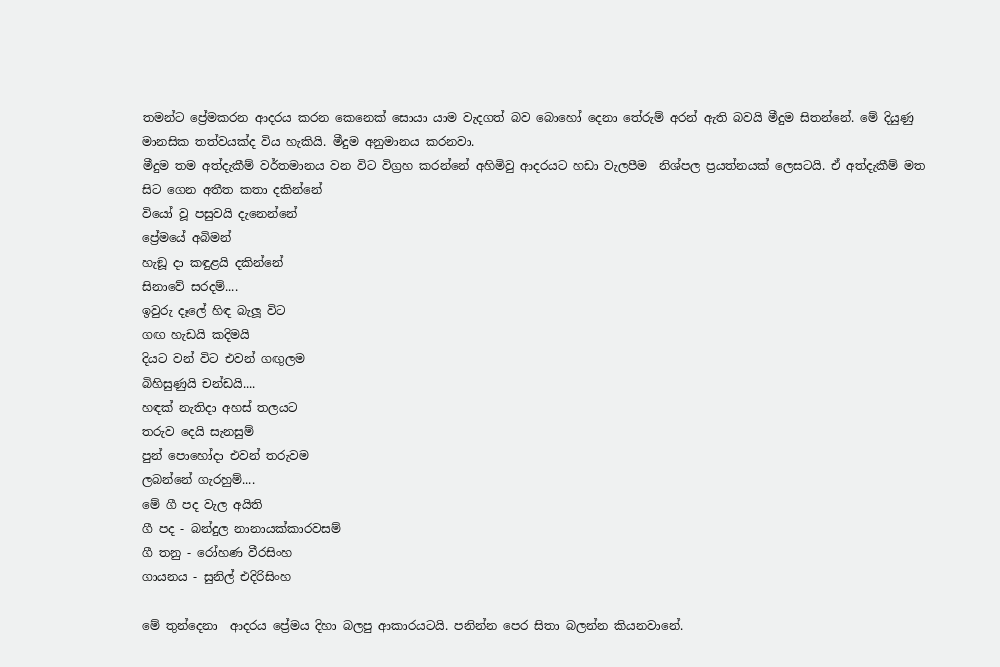තමන්ට ප්‍රේමකරන ආදරය කරන කෙනෙක් සොයා යාම වැදගත් බව බොහෝ දෙනා තේරුම් අරන් ඇති බවයි මීදුම සිතන්නේ. මේ දියුණු මානසික තත්වයක්ද විය හැකියි. මීදුම අනුමානය කරනවා.
මීදුම තම අත්දැකීම් වර්තමානය වන විට විග්‍රහ කරන්නේ අහිමිවු ආදරයට හඩා වැලපීම  නිශ්පල ප්‍රයත්නයක් ලෙසටයි. ඒ අත්දැකීම් මත සිට ගෙන අතීත කතා දකින්නේ
වියෝ වූ පසුවයි දැනෙන්නේ
ප්‍රේමයේ අබිමන්
හැඞූ දා කඳුළයි දකින්නේ
සිනාවේ සරදම්....
ඉවුරු දෑලේ හිඳ බැලූ විට
ගඟ හැඩයි කදිමයි
දියට වන් විට එවන් ගඟුලම
බිහිසුණුයි චන්ඩයි....
හඳක් නැතිදා අහස් තලයට
තරුව දෙයි සැනසුම්
පුන් පොහෝදා එවන් තරුවම
ලබන්නේ ගැරහුම්....
මේ ගී පද වැල අයිති
ගී පද - බන්දුල නානායක්කාරවසම්
ගී තනු - රෝහණ වීරසිංහ
ගායනය - සුනිල් එදිරිසිංහ

මේ තුන්දෙනා  ආදරය ප්‍රේමය දිහා බලපු ආකාරයටයි. පනින්න පෙර සිතා බලන්න කියනවානේ.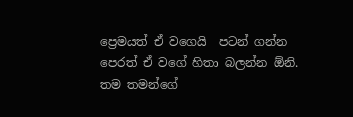ප්‍රෙමයත් ඒ වගෙයි  පටන් ගන්න පෙරත් ඒ වගේ හිතා බලන්න ඕනි.  තම තමන්ගේ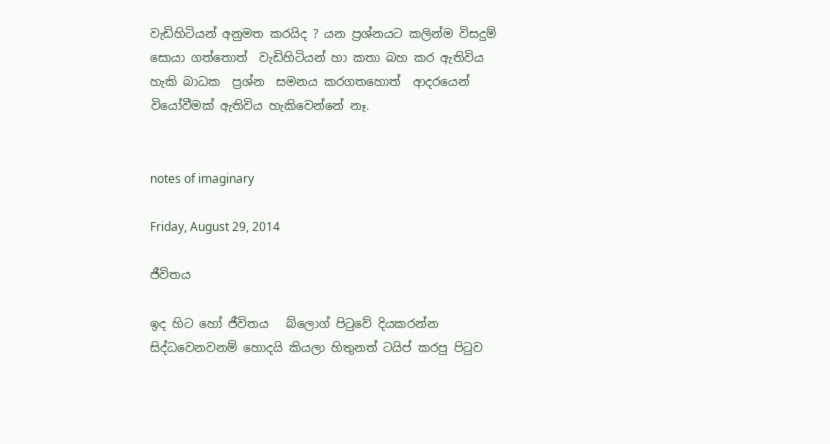වැඩිහිටියන් අනුමත කරයිද ? යන ප්‍රශ්නයට කලින්ම විසදුම් සොයා ගත්තොත්  වැඩිහිටියන් හා කතා බහ කර ඇතිවිය හැකි බාධක  ප්‍රශ්න  සමනය කරගතහොත්  ආදරයෙන් වියෝවීමක් ඇතිවිය හැකිවෙන්නේ නෑ.


notes of imaginary

Friday, August 29, 2014

ජීවිතය

ඉද හිට හෝ ජීවිතය   බ්ලොග් පිටුවේ දියකරන්න සිද්ධවෙනවනම් හොදයි කියලා හිතුනත් ටයිප් කරපු පිටුව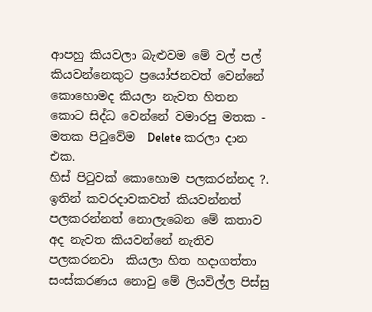ආපහු කියවලා බැළුවම මේ වල් පල් කියවන්නෙකුට ප්‍රයෝජනවත් වෙන්නේ කොහොමද කියලා නැවත හිතන කොට සිද්ධ වෙන්නේ වමාරපු මතක - මතක පිටුවේම  Delete කරලා දාන එක.
හිස් පිටුවක් කොහොම පලකරන්නද ?. ඉතින් කවරදාවකවත් කියවන්නත් පලකරන්නත් නොලැබෙන මේ කතාව අද නැවත කියවන්නේ නැතිව පලකරනවා  කියලා හිත හදාගත්තා
සංස්කරණය නොවු මේ ලියවිල්ල පිස්සු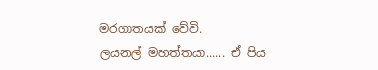මරගාතයක් වේවි.
ලයනල් මහත්තයා...... ඒ පිය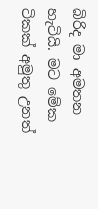බිරිද මා අමතන හැටියි. මට මේක ටිකක් අමුතු උනත්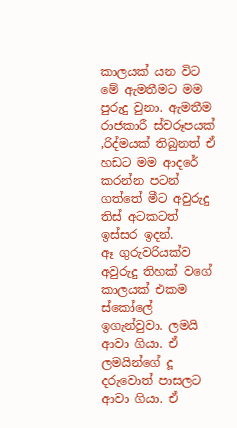කාලයක් යන විට මේ ඇමතීමට මම පුරුදු වුනා. ඇමතීම රාජකාරී ස්වරූපයක් ,රිද්මයක් තිබුනත් ඒ හඩට මම ආදරේ කරන්න පටන් ගත්තේ මීට අවුරුදු තිස් අටකටත් ඉස්සර ඉදන්.
ඈ ගුරුවරියක්ව අවුරුදු තිහක් වගේ කාලයක් එකම ස්කෝලේ  ඉගැන්වුවා. ලමයි ආවා ගියා. ඒ ලමයින්ගේ දූ දරුවොත් පාසලට ආවා ගියා. ඒ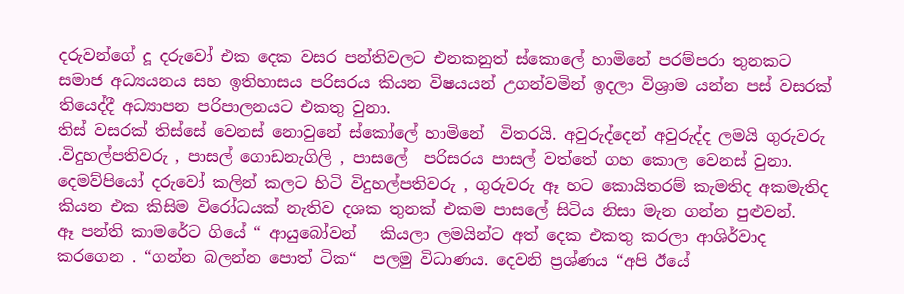දරුවන්ගේ දූ දරුවෝ එක දෙක වසර පන්තිවලට එනකනුත් ස්කොලේ හාමිනේ පරම්පරා තුනකට සමාජ අධ්‍යයනය සහ ඉතිහාසය පරිසරය කියන විෂයයන් උගන්වමින් ඉදලා විශ්‍රාම යන්න පස් වසරක් තියෙද්දී අධ්‍යාපන පරිපාලනයට එකතු වුනා.
තිස් වසරක් තිස්සේ වෙනස් නොවුනේ ස්කෝලේ හාමිනේ  විතරයි. අවුරුද්දෙන් අවුරුද්ද ලමයි ගුරුවරු .විදුහල්පතිවරු , පාසල් ගොඩනැගිලි , පාසලේ  පරිසරය පාසල් වත්තේ ගහ කොල වෙනස් වුනා.  දෙමව්පියෝ දරුවෝ කලින් කලට හිටි විදුහල්පතිවරු , ගුරුවරු ඈ හට කොයිතරම් කැමතිද අකමැතිද කියන එක කිසිම විරෝධයක් නැතිව දශක තුනක් එකම පාසලේ සිටිය නිසා මැන ගන්න පුළුවන්.
ඈ පන්ති කාමරේට ගියේ “ ආයුබෝවන්   කියලා ලමයින්ට අත් දෙක එකතු කරලා ආශිර්වාද කරගෙන . “ගන්න බලන්න පොත් ටික“  පලමු විධාණය. දෙවනි ප්‍රශ්ණය “අපි ඊයේ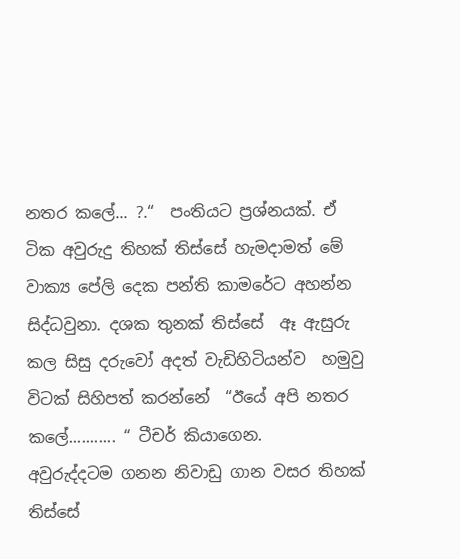නතර කලේ... ?.“  පංතියට ප්‍රශ්නයක්. ඒ ටික අවුරුදු තිහක් තිස්සේ හැමදාමත් මේ වාක්‍ය පේලි දෙක පන්ති කාමරේට අහන්න  සිද්ධවුනා. දශක තුනක් තිස්සේ  ඈ ඇසුරු කල සිසු දරුවෝ අදත් වැඩිහිටියන්ව  හමුවු  විටක් සිහිපත් කරන්නේ  “ඊයේ අපි නතර කලේ........... “ ටීචර් කියාගෙන.
අවුරුද්දටම ගනන නිවාඩු ගාන වසර තිහක් තිස්සේ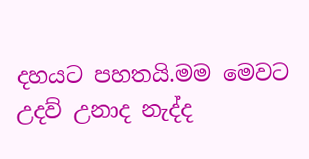දහයට පහතයි.මම මෙවට උදව් උනාද නැද්ද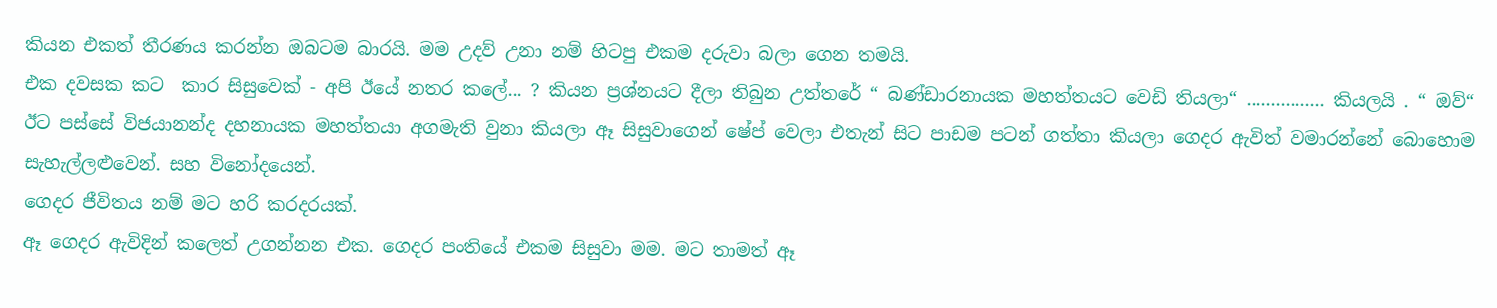කියන එකත් තීරණය කරන්න ඔබටම බාරයි. මම උදව් උනා නම් හිටපු එකම දරුවා බලා ගෙන තමයි.
එක දවසක කට  කාර සිසුවෙක් - අපි ඊයේ නතර කලේ... ? කියන ප්‍රශ්නයට දීලා තිබුන උත්තරේ “ බණ්ඩාරනායක මහත්තයට වෙඩි තියලා“ ................ කියලයි . “ ඔව්“ ඊට පස්සේ විජයානන්ද දහනායක මහත්තයා අගමැති වුනා කියලා ඈ සිසුවාගෙන් ෂේප් වෙලා එතැන් සිට පාඩම පටන් ගත්තා කියලා ගෙදර ඇවිත් වමාරන්නේ බොහොම සැහැල්ලළුවෙන්. සහ විනෝදයෙන්.
ගෙදර ජීවිතය නම් මට හරි කරදරයක්.
ඈ ගෙදර ඇවිදින් කලෙත් උගන්නන එක. ගෙදර පංතියේ එකම සිසුවා මම. මට තාමත් ඈ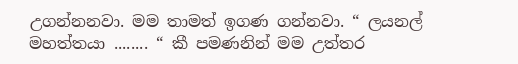උගන්නනවා. මම තාමත් ඉගණ ගන්නවා. “ ලයනල් මහත්තයා ........ “ කී පමණනින් මම උත්තර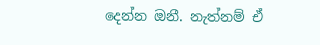දෙන්න ඔනී. නැත්නම් ඒ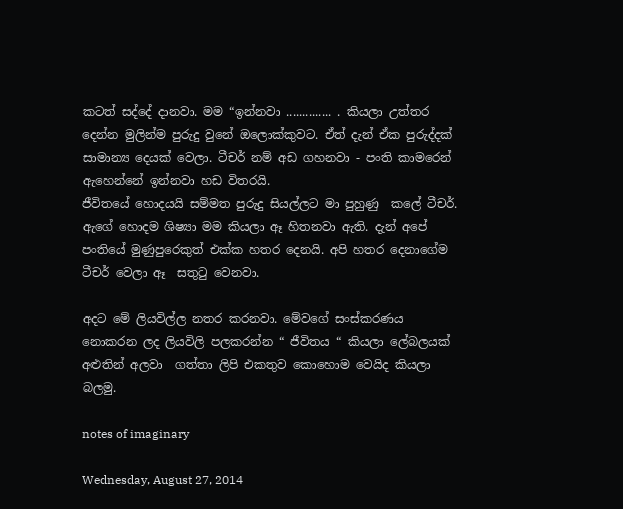කටත් සද්දේ දානවා. මම “ඉන්නවා .............. . කියලා උත්තර දෙන්න මුලින්ම පුරුදු වුනේ ඔලොක්කුවට. ඒත් දැන් ඒක පුරුද්දක් සාමාන්‍ය දෙයක් වෙලා. ටීචර් නම් අඩ ගහනවා - පංති කාමරෙන් ඇහෙන්නේ ඉන්නවා හඩ විතරයි.
ජීවිතයේ හොදයයි සම්මත පුරුදු සියල්ලට මා පුහුණු  කලේ ටීචර්. ඇගේ හොදම ශිෂ්‍යා මම කියලා ඈ හිතනවා ඇති. දැන් අපේ පංතියේ මුණුපුරෙකුත් එක්ක හතර දෙනයි. අපි හතර දෙනාගේම ටීචර් වෙලා ඈ  සතුටු වෙනවා.

අදට මේ ලියවිල්ල නතර කරනවා. මේවගේ සංස්කරණය නොකරන ලද ලියවිලි පලකරන්න “ ජීවිතය “ කියලා ලේබලයක් අළුතින් අලවා  ගත්තා ලිපි එකතුව කොහොම වෙයිද කියලා බලමු.

notes of imaginary

Wednesday, August 27, 2014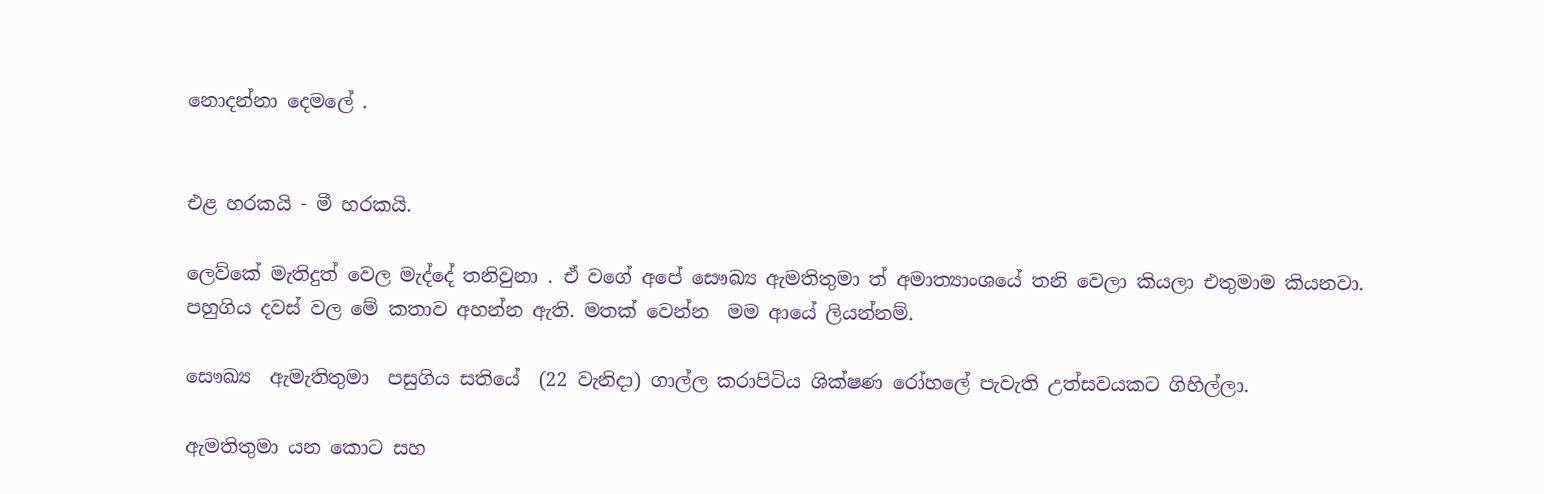නොදන්නා දෙමලේ .


එළ හරකයි - මී හරකයි.

ලෙව්කේ මැතිදුත් වෙල මැද්දේ තනිවුනා . ඒ වගේ අපේ සෞඛ්‍ය ඇමතිතුමා ත් අමාත්‍යාංශයේ තනි වෙලා කියලා එතුමාම කියනවා.  පහුගිය දවස් වල මේ කතාව අහන්න ඇති. මතක් වෙන්න  මම ආයේ ලියන්නම්.

සෞඛ්‍ය  ඇමැතිතුමා  පසුගිය සතියේ  (22 වැනිදා) ගාල්ල කරාපිටිය ශික්ෂණ රෝහලේ පැවැති උත්සවයකට ගිහිල්ලා.

ඇමතිතුමා යන කොට සහ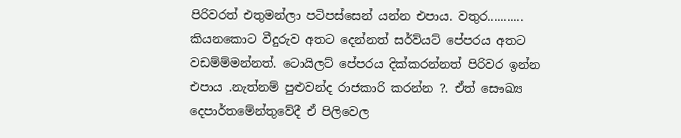පිරිවරත් එතුමන්ලා පටිපස්සෙන් යන්න එපාය. වතුර...........   කියනකොට වීදුරුව අතට දෙන්නත් සර්ව්යට් පේපරය අතට වඩම්ම්මන්නත්. ටොයිලට් පේපරය දික්කරන්නත් පිරිවර ඉන්න එපාය .නැත්නම් පුළුවන්ද රාජකාරි කරන්න ?. ඒත් සෞඛ්‍ය දෙපාර්තමේන්තුවේදී ඒ පිලිවෙල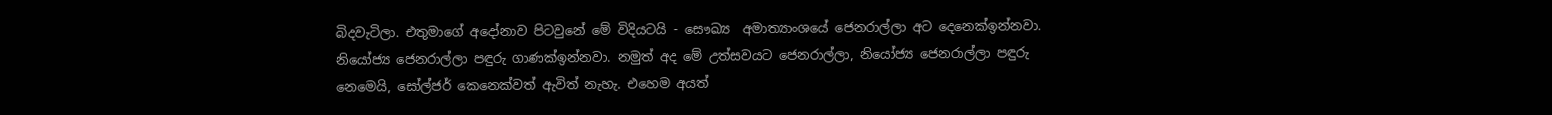බිදවැටිලා. එතුමාගේ අදෝනාව පිටවුනේ මේ විදියටයි - සෞඛ්‍ය  අමාත්‍යාංශයේ ජෙනරාල්ලා අට දෙනෙක්ඉන්නවා. නියෝජ්‍ය ජෙනරාල්ලා පඳුරු ගාණක්ඉන්නවා. නමුත් අද මේ උත්සවයට ජෙනරාල්ලා, නියෝජ්‍ය ජෙනරාල්ලා පඳුරු නෙමෙයි, සෝල්ජර් කෙනෙක්වත් ඇවිත් නැහැ. එහෙම අයත්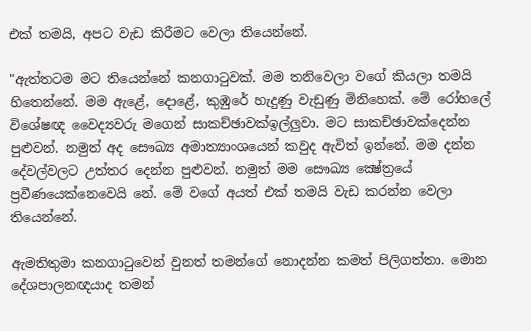එක් තමයි, අපට වැඩ කිරීමට වෙලා තියෙන්නේ.

"ඇත්තටම මට තියෙන්නේ කනගාටුවක්‌. මම තනිවෙලා වගේ කියලා තමයි හිතෙන්නේ. මම ඇළේ, දොළේ, කුඹුරේ හැදුණු වැඩුණු මිනිහෙක්‌. මේ රෝහලේ විශේෂඥ වෛද්‍යවරු මගෙන් සාකච්ඡාවක්ඉල්ලුවා. මට සාකච්ඡාවක්දෙන්න පුළුවන්. නමුත් අද සෞඛ්‍ය අමාත්‍යාංශයෙන් කවුද ඇවිත් ඉන්නේ. මම දන්න දේවල්වලට උත්තර දෙන්න පුළුවන්. නමුත් මම සෞඛ්‍ය ක්‍ෂේත්‍රයේ ප්‍රවීණයෙක්නෙවෙයි නේ. මේ වගේ අයත් එක් තමයි වැඩ කරන්න වෙලා තියෙන්නේ.

ඇමතිතුමා කනගාටුවෙන් වුනත් තමන්ගේ නොදන්න කමත් පිලිගත්තා. මොන දේශපාලනඥයාද තමන්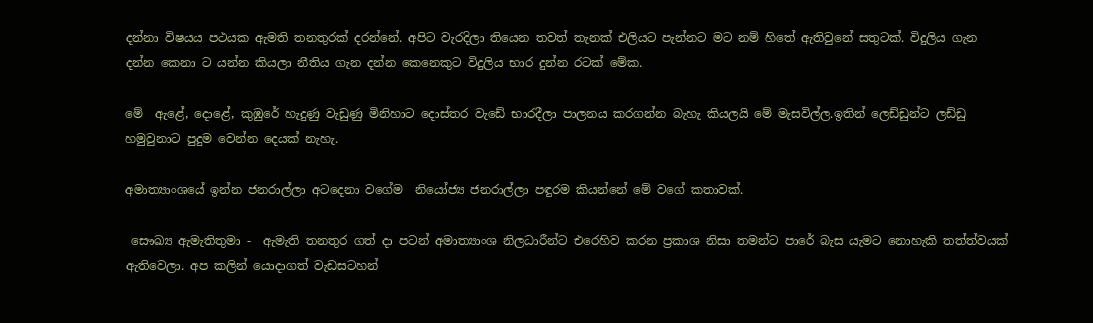දන්නා විෂයය පථයක ඇමති තනතුරක් දරන්නේ. අපිට වැරදිලා තියෙන තවත් තැනක් එලියට පැන්නට මට නම් හිතේ ඇතිවුනේ සතුටක්. විදුලිය ගැන දන්න කෙනා ට යන්න කියලා නීතිය ගැන දන්න කෙනෙකුට විදුලිය භාර දුන්න රටක් මේක.

මේ  ඇළේ, දොළේ, කුඹුරේ හැදුණු වැඩුණු මිනිහාට දොස්තර වැඩේ භාරදීලා පාලනය කරගන්න බැහැ කියලයි මේ මැසවිල්ල.ඉතින් ලෙඩ්ඩුන්ට ලඩ්ඩු හමුවුනාට පුදුම වෙන්න දෙයක් නැහැ.

අමාත්‍යාංශයේ ඉන්න ජනරාල්ලා අටදෙනා වගේම ‌ නියෝජ්‍ය ජනරාල්ලා පඳුරම කියන්නේ මේ වගේ කතාවක්.

 සෞඛ්‍ය ඇමැතිතුමා -  ඇමැති තනතුර ගත් දා පටන් අමාත්‍යාංශ නිලධාරීන්ට එරෙහිව කරන ප්‍රකාශ නිසා තමන්ට පාරේ බැස යැමට නොහැකි තත්ත්වයක්‌  ඇතිවෙලා. අප කලින් යොදාගත් වැඩසටහන්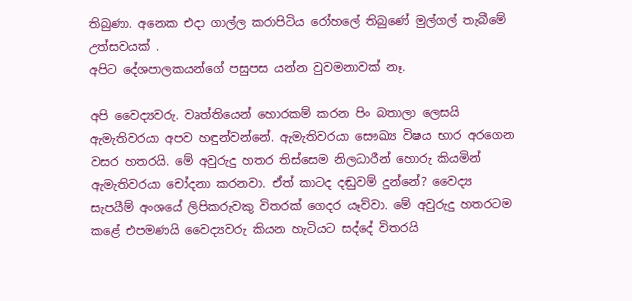තිබුණා. අනෙක එදා ගාල්ල කරාපිටිය රෝහලේ තිබුණේ මුල්ගල් තැබීමේ උත්සවයක් .
අපිට දේශපාලකයන්ගේ පසුපස යන්න වුවමනාවක්‌ නෑ.

අපි වෛද්‍යවරු. වෘත්තියෙන් හොරකම් කරන පිං බතාලා ලෙසයි ඇමැතිවරයා අපව හඳුන්වන්නේ. ඇමැතිවරයා සෞඛ්‍ය විෂය භාර අරගෙන වසර හතරයි. මේ අවුරුදු හතර තිස්‌සෙම නිලධාරීන් හොරු කියමින් ඇමැතිවරයා චෝදනා කරනවා. ඒත් කාටද දඬුවම් දුන්නේ? වෛද්‍ය සැපයීම් අංශයේ ලිපිකරුවකු විතරක්‌ ගෙදර යෑව්වා. මේ අවුරුදු හතරටම කළේ එපමණයි වෛද්‍යවරු කියන හැටියට සද්දේ විතරයි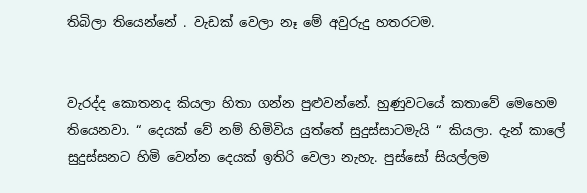තිබිලා තියෙන්නේ . වැඩක් වෙලා නෑ මේ අවුරුදු හතරටම.


වැරද්ද කොතනද කියලා හිතා ගන්න පුළුවන්නේ. හුණුවටයේ කතාවේ මෙහෙම තියෙනවා. “ දෙයක් වේ නම් හිමිවිය යුත්තේ සුදුස්සාටමැයි “ කියලා. දැන් කාලේ සුදුස්සනට හිමි වෙන්න දෙයක් ඉතිරි වෙලා නැහැ. පුස්සෝ සියල්ලම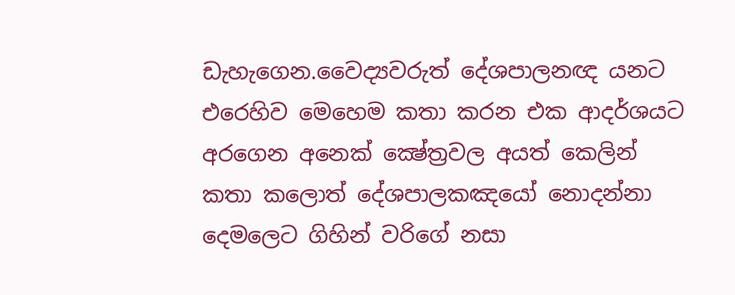ඩැහැගෙන.වෛද්‍යවරුත් දේශපාලනඥ යනට එරෙහිව මෙහෙම කතා කරන එක ආදර්ශයට අරගෙන අනෙක් ක්‍ෂේත්‍රවල අයත් කෙලින් කතා කලොත් දේශපාලකඤයෝ නොදන්නා දෙමලෙට ගිහින් වරිගේ නසා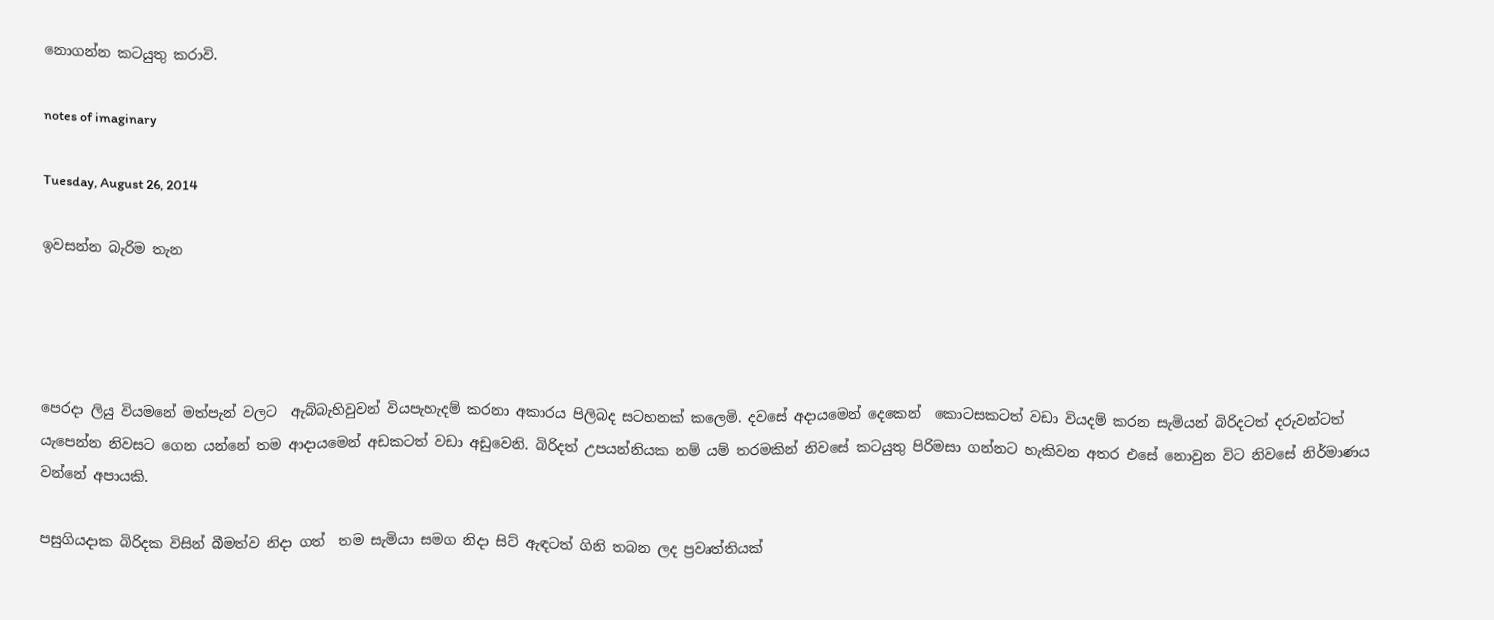නොගන්න කටයුතු කරාවි.

notes of imaginary

Tuesday, August 26, 2014

ඉවසන්න බැරිම තැන




පෙරදා ලියු වියමනේ මත්පැන් වලට  ඇබ්බැහිවුවන් වියපැහැදම් කරනා අකාරය පිලිබද සටහනක් කලෙමි. දවසේ අදායමෙන් දෙකෙන්  කොටසකටත් වඩා වියදම් කරන සැමියන් බිරිදටත් දරුවන්ටත් යැපෙන්න නිවසට ගෙන යන්නේ තම ආදායමෙන් අඩකටත් වඩා අඩුවෙනි. බිරිදත් උපයන්නියක නම් යම් තරමකින් නිවසේ කටයුතු පිරිමසා ගන්නට හැකිවන අතර එසේ නොවුන විට නිවසේ නිර්මාණය වන්නේ අපායකි.

පසුගියදාක බිරිදක විසින් බීමත්ව නිදා ගත්  තම සැමියා සමග නිදා සිට් ඇඳටත් ගිනි තබන ලද ප්‍රවෘත්තියක්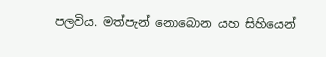පලවිය. මත්පැන් නොබොන යහ සිහියෙන්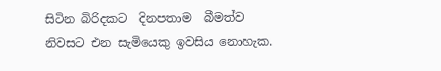සිටින බිරිදකට  දිනපතාම  බීමත්ව නිවසට එන සැමියෙකු ඉවසිය නොහැක.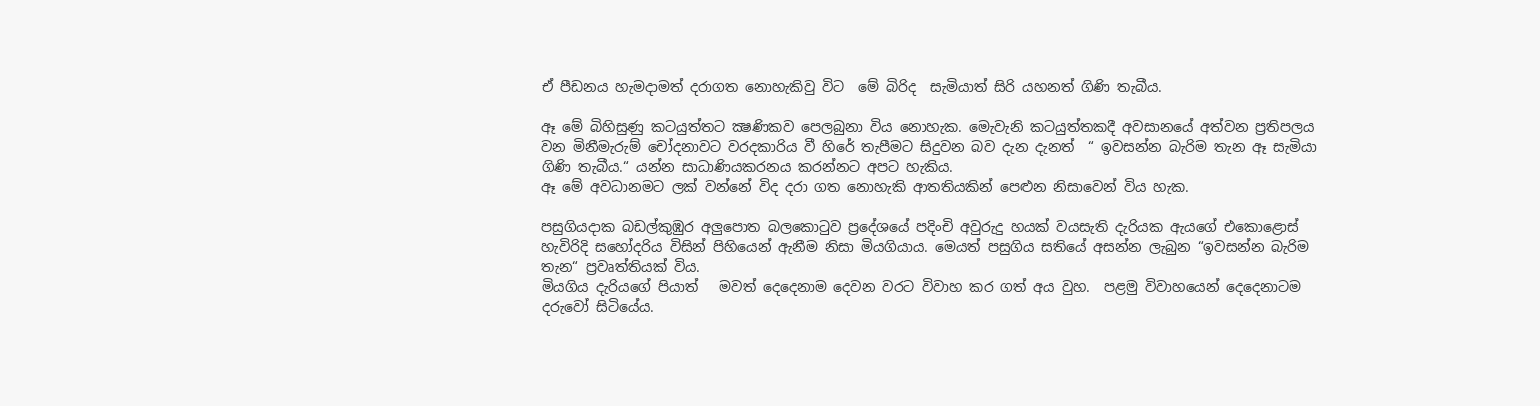ඒ පීඩනය හැමදාමත් දරාගත නොහැකිවු විට  මේ බිරිද  සැමියාත් සිරි යහනත් ගිණි තැබීය.

ඈ මේ බිහිසුණු කටයුත්තට ක්‍ෂණිකව පෙලබුනා විය නොහැක. මෙැවැනි කටයුත්තකදී අවසානයේ අත්වන ප්‍රතිපලය  වන මිනීමැරුම් චෝදනාවට වරදකාරිය වී හිරේ තැපීමට සිදුවන බව දැන දැනත්  “ ඉවසන්න බැරිම තැන ඈ සැමියා ගිණි තැබීය.“ යන්න සාධාණියකරනය කරන්නට අපට හැකිය.
ඈ මේ අවධානමට ලක් වන්නේ විද දරා ගත නොහැකි ආතතියකින් පෙළුන නිසාවෙන් විය හැක.

පසුගියදාක බඩල්කුඹුර අලුපොත බලකොටුව ප්‍රදේශයේ පදිංචි අවුරුදු හයක්‌ වයසැති දැරියක ඇයගේ එකොළොස්‌ හැවිරිදි සහෝදරිය විසින් පිහියෙන් ඇනීම නිසා මියගියාය. මෙයත් පසුගිය සතියේ අසන්න ලැබුන “ඉවසන්න බැරිම තැන“ ප්‍රවෘත්තියක් විය.
මියගිය දැරියගේ පියාත්   මවත් දෙදෙනාම දෙවන වරට විවාහ කර ගත් අය වුහ.  පළමු විවාහයෙන් දෙදෙනාටම දරුවෝ සිටියේය.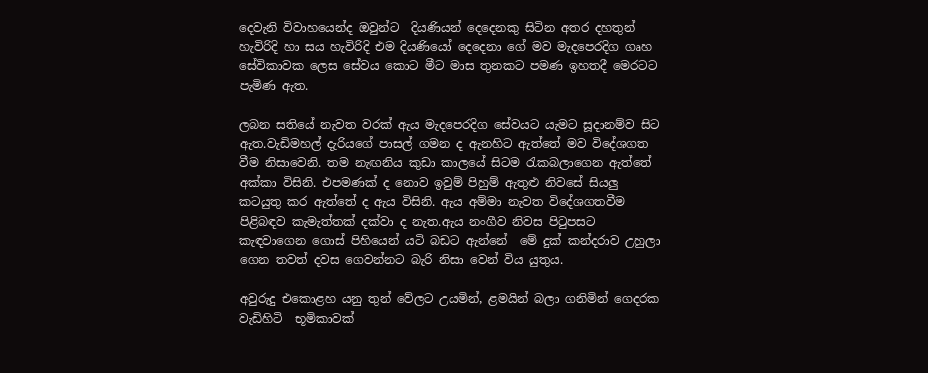දෙවැනි විවාහයෙන්ද ඔවුන්ට  දියණියන් දෙදෙනකු සිටින අතර දහතුන් හැවිරිදි හා සය හැවිරිදි එම දියණියෝ දෙදෙනා ගේ මව මැදපෙරදිග ගෘහ සේවිකාවක ලෙස සේවය කොට මීට මාස තුනකට පමණ ඉහතදී මෙරටට පැමිණ ඇත.

ලබන සතියේ නැවත වරක්‌ ඇය මැදපෙරදිග සේවයට යැමට සූදානම්ව සිට ඇත.වැඩිමහල් දැරියගේ පාසල් ගමන ද ඇනහිට ඇත්තේ මව විදේශගත වීම නිසාවෙනි. තම නැඟනිය කුඩා කාලයේ සිටම රැකබලාගෙන ඇත්තේ අක්‌කා විසිනි. එපමණක්‌ ද නොව ඉවුම් පිහුම් ඇතුළු නිවසේ සියලු කටයුතු කර ඇත්තේ ද ඇය විසිනි. ඇය අම්මා නැවත විදේශගතවීම පිළිබඳව කැමැත්තක්‌ දක්‌වා ද නැත.ඇය නංගීව නිවස පිටුපසට කැඳවාගෙන ගොස්‌ පිහියෙන් යටි බඩට ඇන්නේ  මේ දුක් කන්දරාව උහුලා ගෙන තවත් දවස ගෙවන්නට බැරි නිසා වෙන් විය යුතුය.

අවුරුදු එකොළහ යනු තුන් වේලට උයමින්, ළමයින් බලා ගනිමින් ගෙදරක වැඩිහිටි  භූමිකාවක්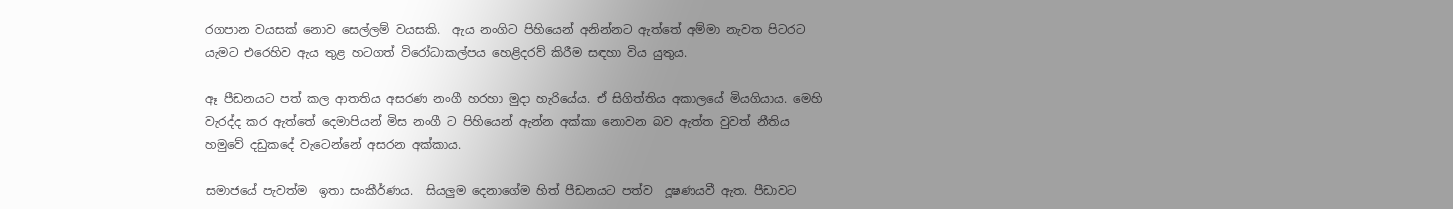රගපාන වයසක්‌ නොව සෙල්ලම් වයසකි.  ඇය නංගිට පිහියෙන් අනින්නට ඇත්තේ අම්මා නැවත පිටරට යැමට එරෙහිව ඇය තුළ හටගත් විරෝධාකල්පය හෙළිදරව් කිරීම සඳහා විය යුතුය.

ඈ පීඩනයට පත් කල ආතතිය අසරණ නංගී හරහා මුදා හැරියේය. ඒ සිගිත්තිය අකාලයේ මියගියාය. මෙහි වැරද්ද කර ඇත්තේ දෙමාපියන් මිස නංගී ට පිහියෙන් ඇන්න අක්කා නොවන බව ඇත්ත වුවත් නීතිය හමුවේ දඩුකදේ වැටෙන්නේ අසරන අක්කාය.

සමාජයේ පැවත්ම  ඉතා සංකීර්ණය.  සියලුම දෙනාගේම හිත් පීඩනයට පත්ව  දූෂණයවී ඇත. පීඩාවට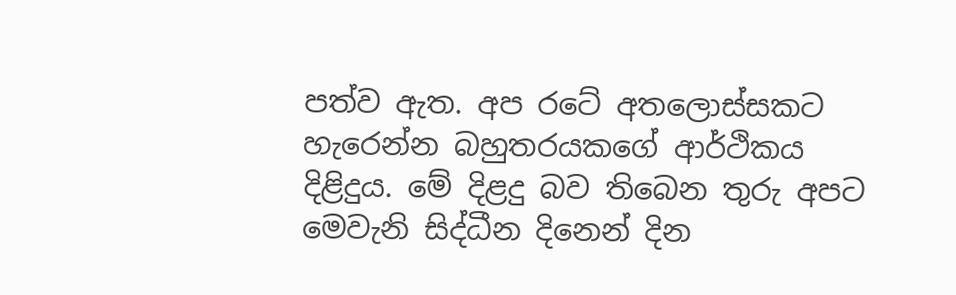පත්ව ඇත. අප රටේ අතලොස්සකට හැරෙන්න බහුතරයකගේ ආර්ථිකය දිළිදුය. මේ දිළදු බව තිබෙන තුරු අපට මෙවැනි සිද්ධීන දිනෙන් දින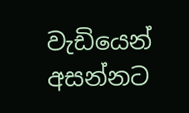වැඩියෙන් අසන්නට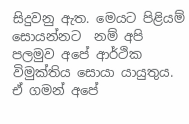සිදුවනු ඇත. මෙයට පිළියම් සොයන්නට  නම් අපි  පලමුව අපේ ආර්ථික විමුක්තිය සොයා යායුතුය. ඒ ගමන් අපේ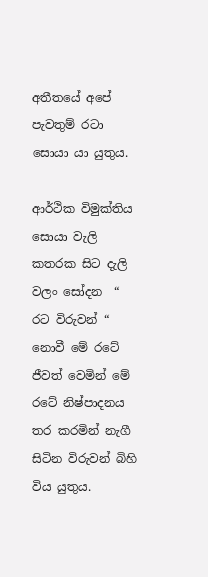අතීතයේ අපේ පැවතුම් රටා සොයා යා යුතුය.

ආර්ථික විමුක්තිය සොයා වැලි කතරක සිට දැලි වලං සෝදන  “ රට විරුවන් “ නොවී මේ රටේ ජීවත් වෙමින් මේ රටේ නිෂ්පාදනය තර කරමින් නැගී සිටින විරුවන් බිහි විය යුතුය.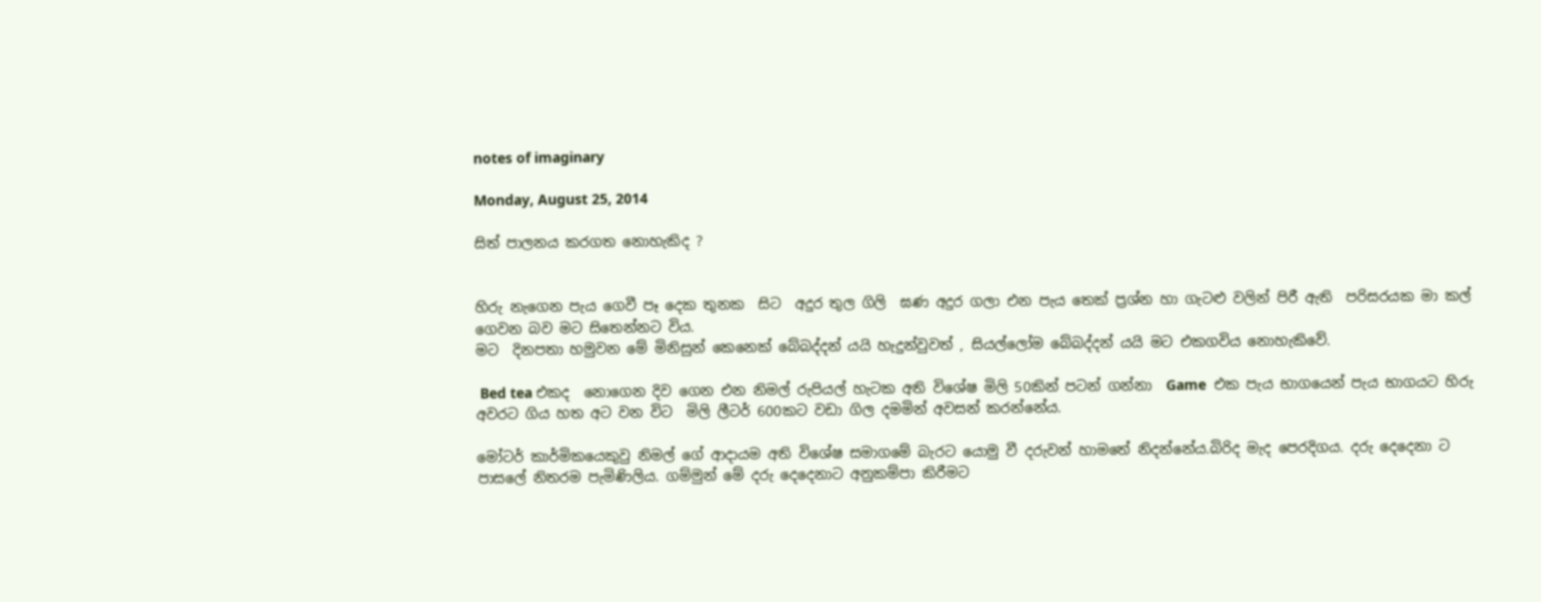notes of imaginary

Monday, August 25, 2014

සිත් පාලනය කරගත නොහැකිද ?


හිරු නැගෙන පැය ගෙවී පෑ දෙක තුනක  සිට  අදුර තුල ගිලි  ඝණ අදුර ගලා එන පැය තෙක් ප්‍රශ්න හා ගැටළු වලින් පිරී ඇති  පරිසරයක මා කල් ගෙවන බව මට සිතෙන්නට විය.
මට  දිනපතා හමුවන මේ මිනිසුන් කෙනෙක් බේබද්දන් යයි හැදුන්වුවත් , සියල්ලෝම බේබද්දන් යයි මට එකගවිය නොහැකිවේ.

 Bed tea එකද  නොගෙන දිව ගෙන එන නිමල් රුපියල් හැටක අති විශේෂ මිලි 50කින් පටන් ගන්නා  Game  එක පැය භාගයෙන් පැය භාගයට හිරු අවරට ගිය හත අට වන විට  මිලි ලීටර් 600කට වඩා ගිල දමමින් අවසන් කරන්නේය.

මෝටර් කාර්මිකයෙකුවු නිමල් ගේ ආදායම අති විශේෂ සමාගමේ බැරට යොමු වී දරුවන් හාමතේ නිදන්නේය.බිරිද මැද පෙරදිගය. දරු දෙදෙනා ට පාසලේ නිතරම පැමිණිලිය. ගම්මුන් මේ දරු දෙදෙනාට අනුකම්පා කිරීමට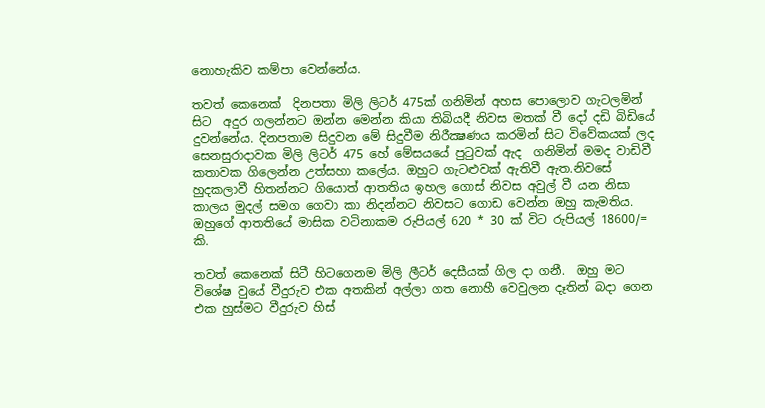නොහැකිව කම්පා වෙන්නේය.

තවත් කෙනෙක්  දිනපතා මිලි ලිටර් 475ක් ගනිමින් අහස පොලොව ගැටලමින් සිට  අදුර ගලන්නට ඔන්න මෙන්න කියා තිබියදී නිවස මතක් වී දෝ දඩි බිඩියේ දුවන්නේය. දිනපතාම සිදුවන මේ සිදුවීම නිරීක්‍ෂණය කරමින් සිට විවේකයක් ලද සෙනසුරාදාවක මිලි ලිටර් 475 හේ මේසයයේ පුටුවක් ඇද  ගනිමින් මමද වාඩිවී කතාවක ගිලෙන්න උත්සහා කලේය. ඔහුට ගැටළුවක් ඇතිවී ඇත.නිවසේ හුදකලාවී හිතන්නට ගියොත් ආතතිය ඉහල ගොස් නිවස අවුල් වී යන නිසා කාලය මුදල් සමග ගෙවා කා නිදන්නට නිවසට ගොඩ වෙන්න ඔහු කැමතිය. ඔහුගේ ආතතියේ මාසික වටිනාකම රුපියල් 620 * 30 ක් විට රුපියල් 18600/= කි.

තවත් කෙනෙක් සිටී හිටගෙනම මිලි ලීටර් දෙසීයක් ගිල දා ගනී.  ඔහු මට විශේෂ වුයේ වීදුරුව එක අතකින් අල්ලා ගත නොහී වෙවුලන දෑතින් බදා ගෙන එක හුස්මට වීදුරුව හිස්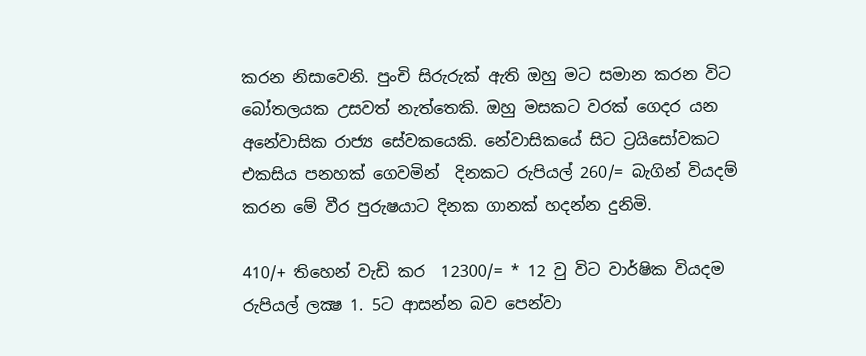කරන නිසාවෙනි. පුංචි සිරුරුක් ඇති ඔහු මට සමාන කරන විට බෝතලයක උසවත් නැත්තෙකි. ඔහු මසකට වරක් ගෙදර යන  අනේවාසික රාජ්‍ය සේවකයෙකි. නේවාසිකයේ සිට ට්‍රයිසෝවකට එකසිය පනහක් ගෙවමින්  දිනකට රුපියල් 260/= බැගින් වියදම් කරන මේ වීර පුරුෂයාට දිනක ගානක් හදන්න දුනිමි.

410/+ තිහෙන් වැඩි කර  12300/= * 12 වු විට වාර්ෂික වියදම රුපියල් ලක්‍ෂ 1. 5ට ආසන්න බව පෙන්වා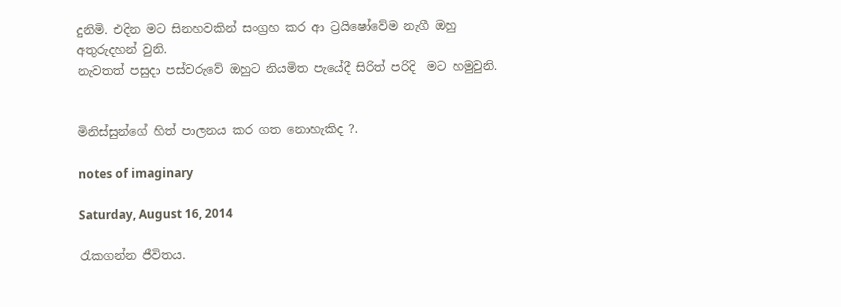දුනිමි. එදින මට සිනහවකින් සංග්‍රහ කර ආ ට්‍රයිෂෝවේම නැගී ඔහු අතුරුදහන් වුනි.
නැවතත් පසුදා පස්වරුවේ ඔහුට නියමිත පැයේදී සිරිත් පරිදි  මට හමුවුනි.


මිනිස්සුන්ගේ හිත් පාලනය කර ගත නොහැකිද ?.

notes of imaginary

Saturday, August 16, 2014

රැකගන්න ජීවිතය.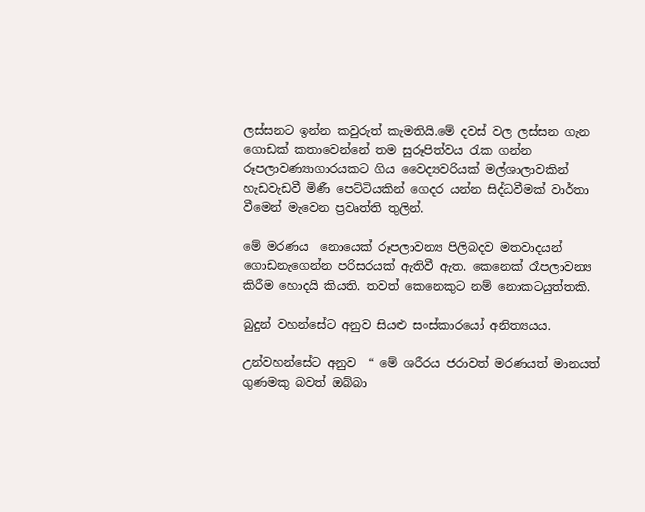ලස්සනට ඉන්න කවුරුත් කැමතියි.මේ දවස් වල ලස්සන ගැන ගොඩක් කතාවෙන්නේ තම සුරූපිත්වය රැක ගන්න රූපලාවණ්‍යාගාරයකට ගිය වෛද්‍යවරියක් මල්ශාලාවකින් හැඩවැඩවී මිණී පෙට්ටියකින් ගෙදර යන්න සිද්ධවීමක් වාර්තා වීමෙන් මැවෙන ප්‍රවෘත්ති තුලින්.

මේ මරණය  නොයෙක් රූපලාවන්‍ය පිලිබදව මතවාදයන් ගොඩනැගෙන්න පරිසරයක් ඇතිවී ඇත. කෙනෙක් රෑපලාවන්‍ය කිරීම හොදයි කියති. තවත් කෙනෙකුට නම් නොකටයුත්තකි.

බුදුන් වහන්සේට අනුව සියළු සංස්කාරයෝ අනිත්‍යයය.

උන්වහන්සේට අනුව  “ මේ ශරීරය ජරාවත් මරණයත් මානයත් ගුණමකු බවත් ඔබ්බා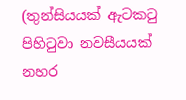(තුන්සියයක් ඇටකටු පිහිටුවා නවසීයයක් නහර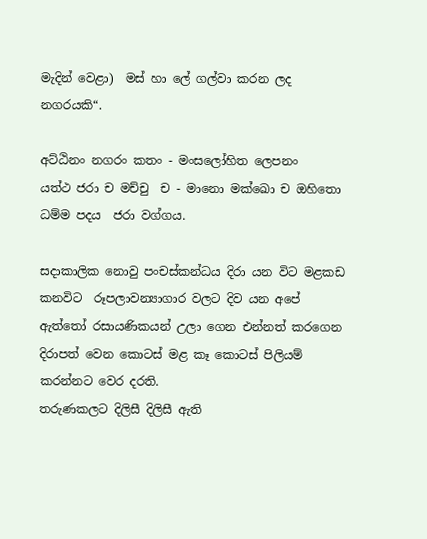මැදින් වෙළා)  මස් හා ලේ ගල්වා කරන ලද නගරයකි“.

අට්ඨිනං නගරං කතං - මංසලෝහිත ලෙපනං
යත්ථ ජරා ච මච්චු  ච - මානො මක්ඛො ච ඔහිතො
ධම්ම පදය  ජරා වග්ගය.

සදාකාලික නොවු පංචස්කන්ධය දිරා යන විට මළකඩ කනවිට  රූපලාවන්‍යාගාර වලට දිව යන අපේ ඇත්තෝ රසායණිකයන් උලා ගෙන එන්නත් කරගෙන දිරාපත් වෙන කොටස් මළ කෑ කොටස් පිලියම් කරන්නට වෙර දරති.
තරුණකලට දිලිසී දිලිසී ඇති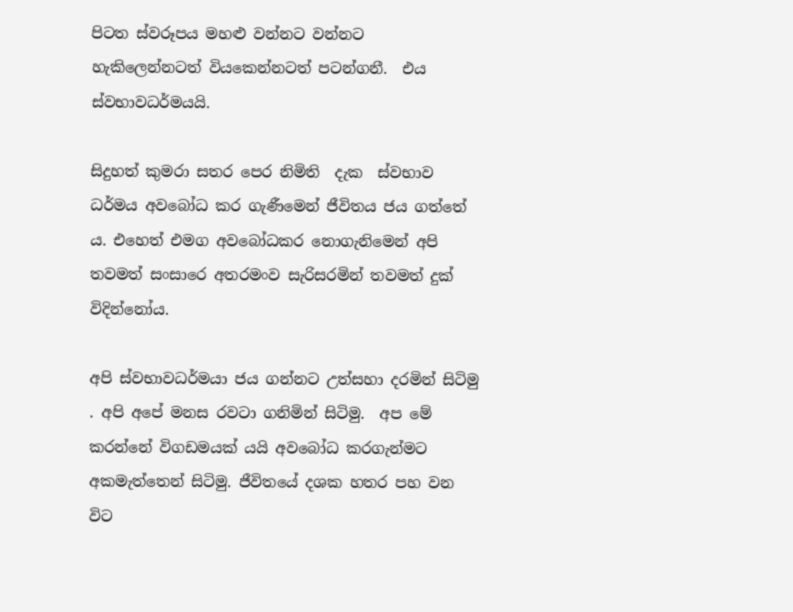පිටත ස්වරූපය මහළු වන්නට වන්නට  හැකිලෙන්නටත් වියකෙන්නටත් පටන්ගනී.  එය ස්‌වභාවධර්මයයි.

සිදුහත් කුමරා සතර පෙර නිමිති  දැක  ස්වභාව ධර්මය අවබෝධ කර ගැණීමෙන් ජීවිතය ජය ගත්තේ ය. එහෙත් එමග අවබෝධකර නොගැනිමෙන් අපි තවමත් සංසාරෙ අතරමංව සැරිසරමින් තවමත් දුක් විදින්නෝය.

අපි ස්වභාවධර්මයා ජය ගන්නට උත්සහා දරමින් සිටිමු . අපි අපේ මනස රවටා ගනිමින් සිටිමු.  අප මේ කරන්නේ විගඩමයක් යයි අවබෝධ කරගැන්මට අකමැත්තෙන් සිටිමු. ජීවිතයේ දශක හතර පහ වන විට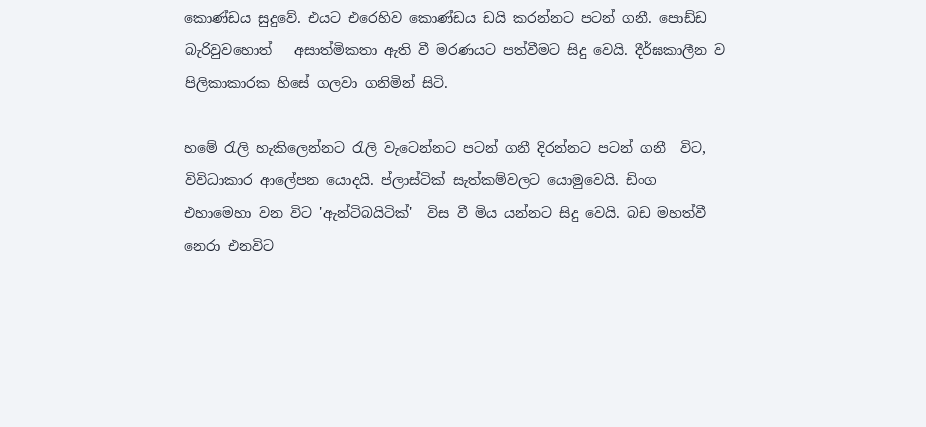කොණ්ඩය සුදුවේ. එයට එරෙහිව කොණ්‌ඩය ඩයි කරන්නට පටන් ගනී. පොඩ්ඩ බැරිවුවහොත්   අසාත්මිකතා ඇති වී මරණයට පත්වීමට සිදු වෙයි. දීර්ඝකාලීන ව පිලිකාකාරක හිසේ ගලවා ගනිමින් සිටි.

හමේ රැලි හැකිලෙන්නට රැලි වැටෙන්නට පටන් ගනී දිරන්නට පටන් ගනී  විට, විවිධාකාර ආලේපන යොදයි. ප්ලාස්ටික් සැත්කම්වලට යොමුවෙයි. ඩිංග එහාමෙහා වන විට 'ඇන්ටිබයිටික්‌'  විස වී මිය යන්නට සිදු වෙයි. බඩ මහත්වී නෙරා එනවිට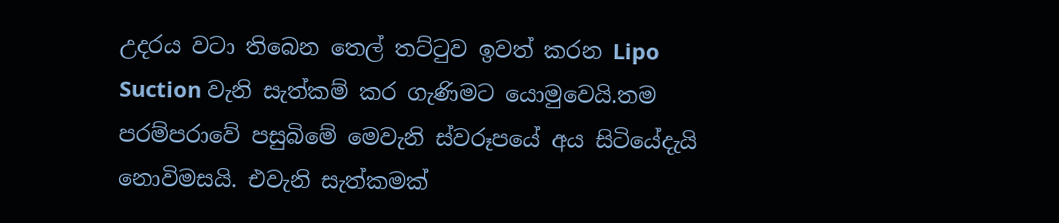උදරය වටා තිබෙන තෙල් තට්‌ටුව ඉවත් කරන Lipo Suction වැනි සැත්කම් කර ගැණිමට යොමුවෙයි.තම පරම්පරාවේ පසුබිමේ මෙවැනි ස්වරූපයේ අය සිටියේදැයි නොවිමසයි. එවැනි සැත්කමක්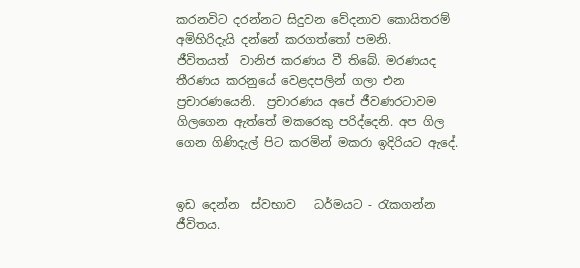කරනවිට දරන්නට සිදුවන වේදනාව කොයිතරම් අමිහිරිදැයි දන්නේ කරගත්තෝ පමනි.
ජීවිතයත්  වානිජ කරණය වී තිබේ. මරණයද තීරණය කරනුයේ වෙළදපලින් ගලා එන ප්‍රචාරණයෙනි.  ප්‍රචාරණය අපේ ජීවණරටාවම ගිලගෙන ඇත්තේ මකරෙකු පරිද්දෙනි. අප ගිල ගෙන ගිණිදැල් පිට කරමින් මකරා ඉදිරියට ඇදේ.


ඉඩ දෙන්න  ස්‌වභාව   ධර්මයට - රැකගන්න ජීවිතය.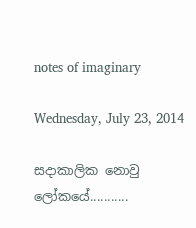notes of imaginary

Wednesday, July 23, 2014

සදාකාලික නොවු ලෝකයේ...........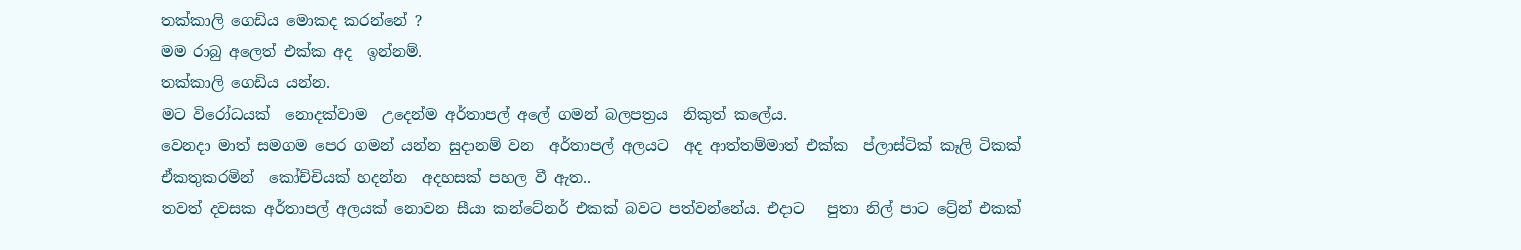තක්කාලි ගෙඩිය මොකද කරන්නේ ?
මම රාබු අලෙත් එක්ක අද  ඉන්නම්.
තක්කාලි ගෙඩිය යන්න.
මට විරෝධයක්  නොදක්වාම  උදෙන්ම අර්තාපල් අලේ ගමන් බලපත්‍රය  නිකුත් කලේය.
වෙනදා මාත් සමගම පෙර ගමන් යන්න සුදානම් වන  අර්තාපල් අලයට  අද ආත්තම්මාත් එක්ක  ප්ලාස්ටික් කෑලි ටිකක්  ඒකතුකරමින්  කෝච්චියක් හදන්න  අදහසක් පහල වී ඇත..
තවත් දවසක අර්තාපල් අලයක් නොවන සීයා කන්ටේනර් එකක් බවට පත්වන්නේය. එදාට   පුතා නිල් පාට ට්‍රේන් එකක්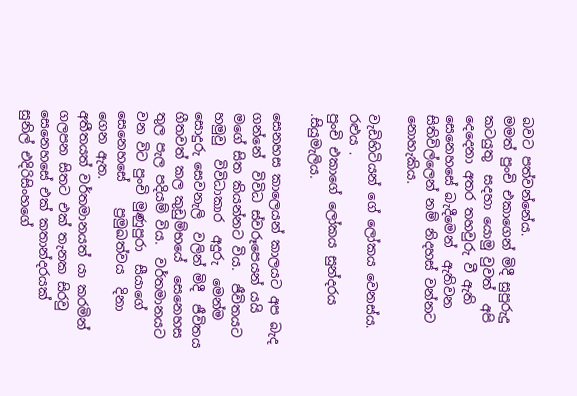බවට පත්වන්නේය.
මමත් පුංචි එකාගෙන් මිදී සුපුරුදු කටයුතු  සදහා යොමු වුවත්  අපි දෙදෙනා අතර තහවුරු වී ඇති සෙනෙහසේ බැදීමෙන්  ඇතිවන සිතිවිල්ලෙන් නම් නිදහස් වන්නට නොහැකිය.

වැඩිහිටියන් ගේ ලෝකය වෙනස්ය. රළුය .
පුංචි එකාගේ ලෝකය සුන්දරය .සියුමැලිය.

සෙනහස කාලෙයන් කාලයට අප බැද ගන්නේ  විවිධ ස්වරූපෙයන් යයි මගේ සිත කියන්නට විය.  ජීවිතයට හමුවු  විවිධාකාර  අදුරු  මෙන්ම සොදුරු සෙවනැලි  වලින් මිදී  ජීවිතය ගීතවත් කල කුඩුම්භයේ  සෙනෙහස තුල පැල පදියම් විය.  වර්තමානයට වන විට පුංචි මුණුපුරා  සීයාගේ සෙනෙහසේ    ප්‍රමුඛත්වය  දිනා ගෙන ඇත.
අතීතයත් වර්තමානයත් යා කරමින් ගලපන සිතට එක් තැනක සිරවු සෙනෙහසේ එක් කතාන්දරයක්  සුනිල් එදිරිසිංහගේ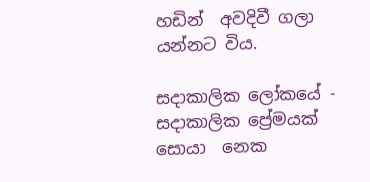හඩින්  අවදිවී ගලා යන්නට විය.

සදාකාලික ලෝකයේ - සදාකාලික ප්‍රේමයක්
සොයා  නෙක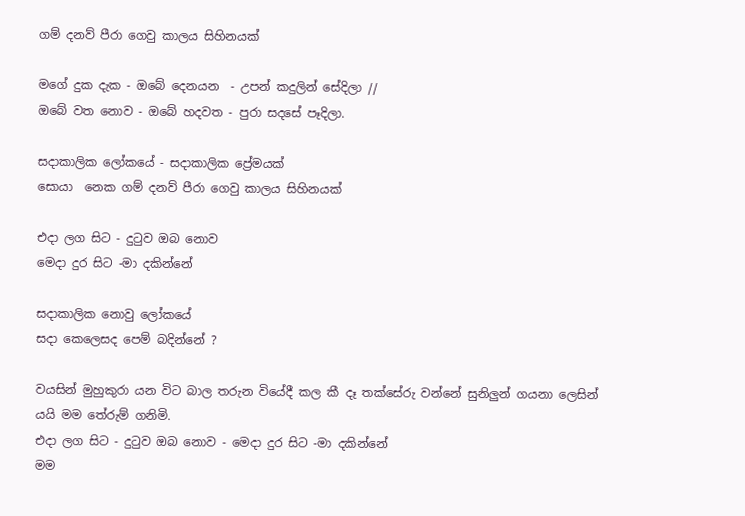ගම් දනව් පීරා ගෙවු කාලය සිහිනයක්

මගේ දුක දැක - ඔබේ දෙනයන  - උපන් කදුලින් සේදිලා //
ඔබේ වත නොව - ඔබේ හදවත - පුරා සදසේ පෑදිලා.

සදාකාලික ලෝකයේ - සදාකාලික ප්‍රේමයක්
සොයා  නෙක ගම් දනව් පීරා ගෙවු කාලය සිහිනයක්

එදා ලග සිට - දුටුව ඔබ නොව
මෙදා දුර සිට -මා දකින්නේ

සදාකාලික නොවු ලෝකයේ
සදා කෙලෙසද පෙම් බදින්නේ ?

වයසින් මුහුකුරා යන විට බාල තරුන වියේදී කල කී දෑ තක්සේරු වන්නේ සුනිලුන් ගයනා ලෙසින්
යයි මම තේරුම් ගනිමි.
එදා ලග සිට - දුටුව ඔබ නොව - මෙදා දුර සිට -මා දකින්නේ
මම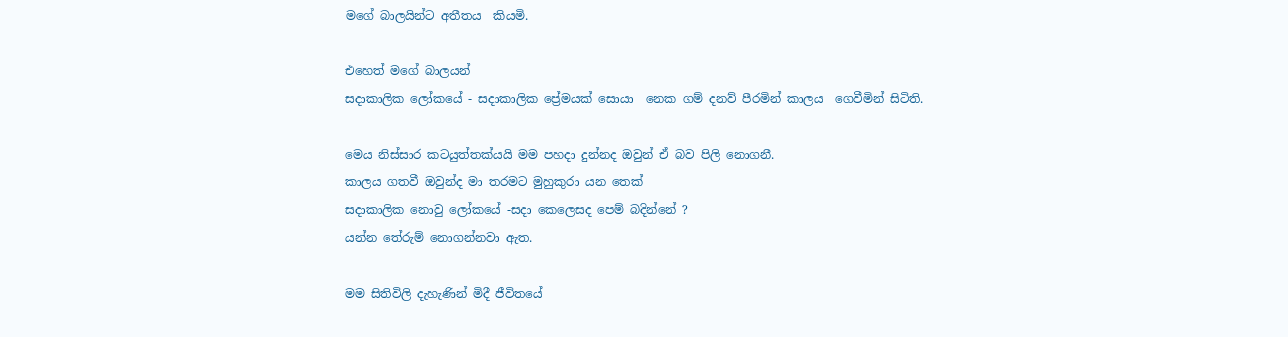මගේ බාලයින්ට අතීතය  කියමි.

එහෙත් මගේ බාලයන්
සදාකාලික ලෝකයේ - සදාකාලික ප්‍රේමයක් සොයා  නෙක ගම් දනව් පීරමින් කාලය  ගෙවීමින් සිටිති.

මෙය නිස්සාර කටයුත්තක්යයි මම පහදා දුන්නද ඔවුන් ඒ බව පිලි නොගනී.
කාලය ගතවී ඔවුන්ද මා තරමට මුහුකුරා යන තෙක්
සදාකාලික නොවු ලෝකයේ -සදා කෙලෙසද පෙම් බදින්නේ ?
යන්න තේරුම් නොගන්නවා ඇත.

මම සිතිවිලි දැහැණින් මිදී ජීවිතයේ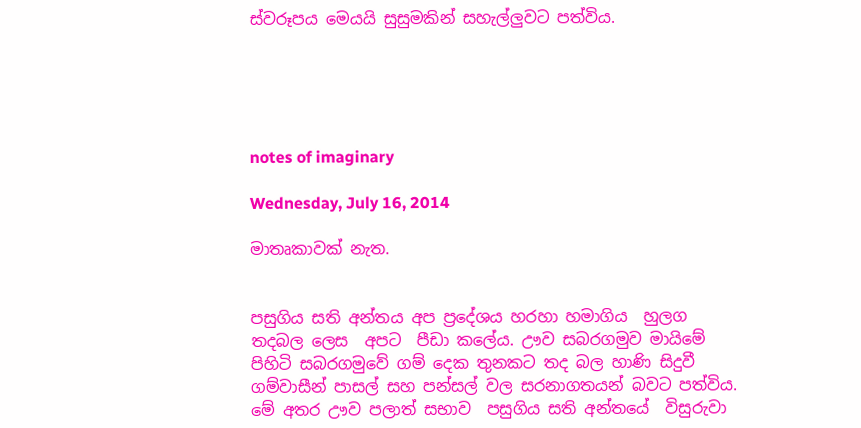ස්වරූපය මෙයයි සුසුමකින් සහැල්ලුවට පත්විය.





notes of imaginary

Wednesday, July 16, 2014

මාතෘකාවක් නැත.


පසුගිය සති අන්තය අප ප්‍රදේශය හරහා හමාගිය  හුලග තදබල ලෙස  අපට  පීඩා කලේය. ඌව සබරගමුව මායිමේ පිහිටි සබරගමුවේ ගම් දෙක තුනකට තද බල හාණි සිදුවී ගම්වාසීන් පාසල් සහ පන්සල් වල සරනාගතයන් බවට පත්විය. මේ අතර ඌව පලාත් සභාව  පසුගිය සති අන්තයේ  විසුරුවා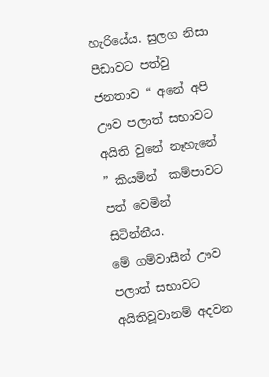හැරියේය. සුලග නිසා පීඩාවට පත්වු ජනතාව “ අනේ අපි ඌව පලාත් සභාවට අයිති වුනේ නෑහැනේ ” කියමින්  කම්පාවට පත් වෙමින් සිටින්නීය.
මේ ගම්වාසීන් ඌව පලාත් සභාවට අයිතිවූවානම් අදවන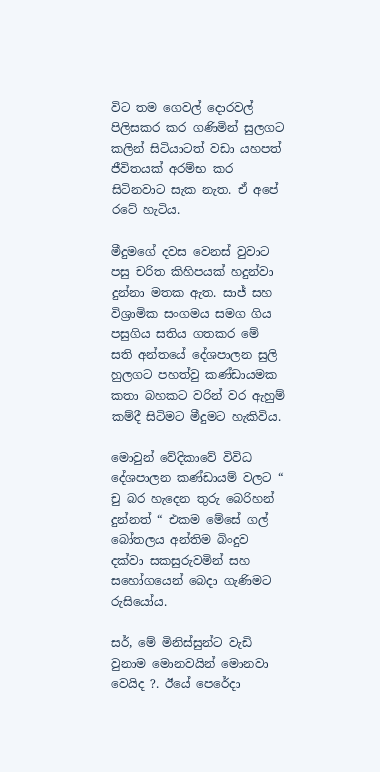විට තම ගෙවල් දොරවල් පිලිසකර කර ගණිමින් සුලගට කලින් සිටියාටත් වඩා යහපත් ජීවිතයක් අරම්භ කර සිටිනවාට සැක නැත. ඒ අපේ රටේ හැටිය.

මීදුමගේ දවස වෙනස් වුවාට පසු චරිත කිහිපයක් හදුන්වා දුන්නා මතක ඇත. සාජ් සහ විශ්‍රාමික සංගමය සමග ගිය පසුගිය සතිය ගතකර මේ  සති අන්තයේ දේශපාලන සුලි හුලගට පහත්වු කණ්ඩායමක කතා බහකට වරින් වර ඇහුම් කම්දී සිටිමට මීදුමට හැකිවිය.

මොවුන් වේදිකාවේ විවිධ දේශපාලන කණ්ඩායම් වලට “ චු බර හැදෙන තුරු බෙරිහන් දුන්නත් “ එකම මේසේ ගල් බෝතලය අන්තිම බිංදුව දක්වා සකසුරුවමින් සහ සහෝගයෙන් බෙදා ගැණිමට රුසියෝය.

සර්, මේ මිනිස්සුන්ට වැඩි වුනාම මොනවයින් මොනවා වෙයිද ?. ඊයේ පෙරේදා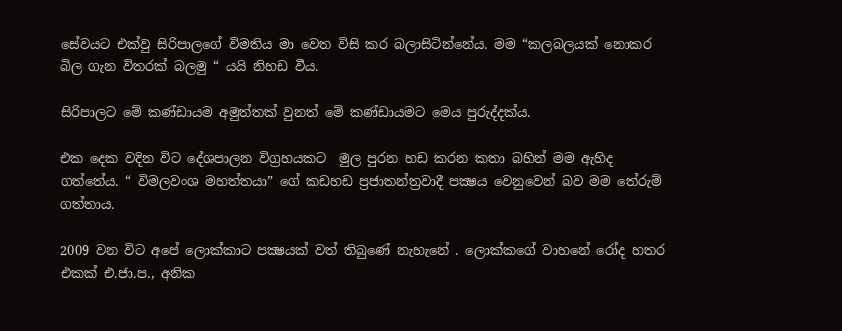සේවයට එක්වු සිරිපාලගේ විමතිය මා වෙත විසි කර බලාසිටින්නේය. මම “කලබලයක් නොකර බිල ගැන විතරක් බලමු “ යයි නිහඩ වීය.

සිරිපාලට මේ කණ්ඩායම අමුත්තක් වුනත් මේ කණ්ඩායමට මෙය පුරුද්දක්ය.

එක දෙක වදින විට දේශපාලන විග්‍රහයකට  මුල පුරන හඩ කරන කතා බහින් මම ඇහිද ගත්තේය. “ විමලවංශ මහත්තයා” ගේ කඩහඩ ප්‍රජාතන්ත්‍රවාදී පක්‍ෂය වෙනුවෙන් බව මම තේරුම් ගත්‍තාය.

2009 වන විට අපේ ලොක්කාට පක්‍ෂයක්‌ වත් තිබුණේ නැහැනේ . ලොක්කගේ වාහනේ රෝද හතර එකක් එ.ජා.ප., අනික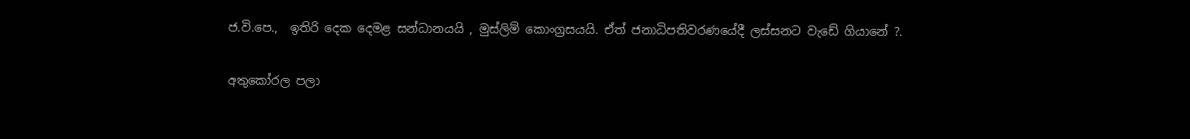ජ.වි.පෙ.,  ඉතිරි දෙක දෙමළ සන්ධානයයි , මුස්‌ලිම් කොංග්‍රසයයි. ඒත් ජනාධිපතිවරණයේදී ලස්සනට වැඩේ ගියානේ ?.

අතුකෝරල පලා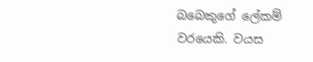බබෙකුගේ ලේකම් වරයෙකි. වයස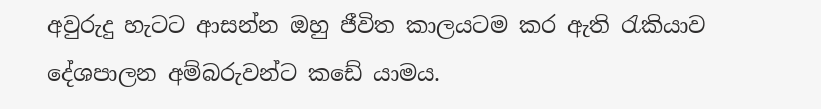අවුරුදු හැටට ආසන්න ඔහු ජීවිත කාලයටම කර ඇති රැකියාව දේශපාලන අම්බරුවන්ට කඩේ යාමය.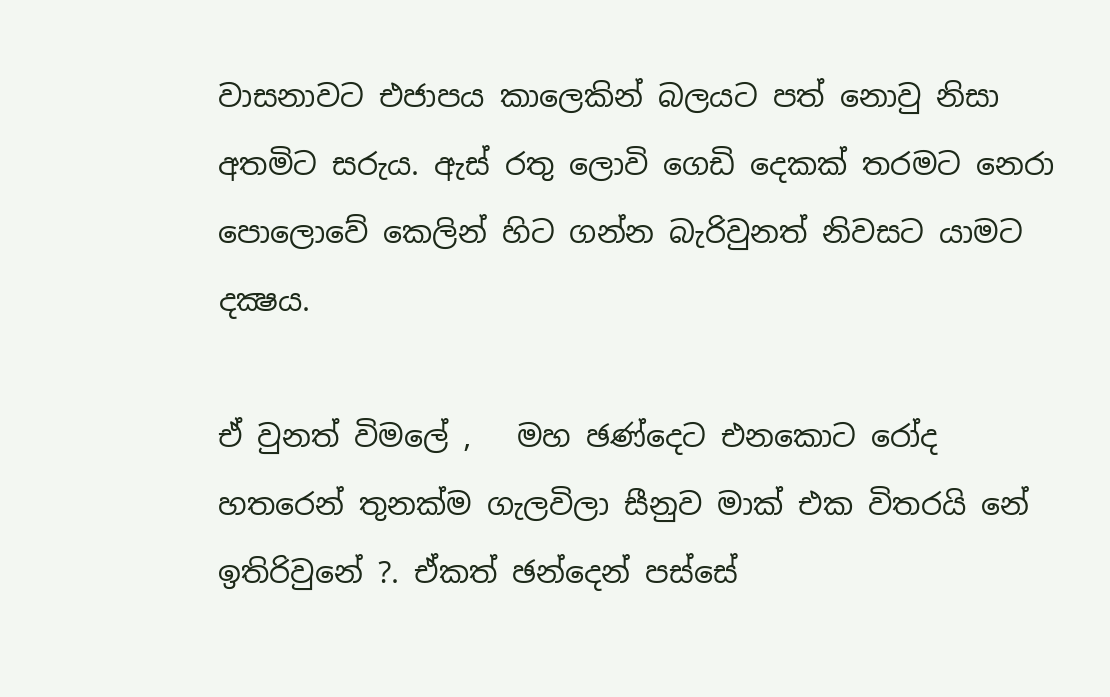වාසනාවට එජාපය කාලෙකින් බලයට පත් නොවු නිසා අතමිට සරුය. ඇස් රතු ලොවි ගෙඩි දෙකක් තරමට නෙරා පොලොවේ කෙලින් හිට ගන්න බැරිවුනත් නිවසට යාමට  දක්‍ෂය.

ඒ වුනත් විමලේ ,   මහ ඡණ්දෙට එනකොට රෝද හතරෙන් තුනක්ම ගැලවිලා සීනුව මාක් එක විතරයි නේ ඉතිරිවුනේ ?. ඒකත් ඡන්දෙන් පස්සේ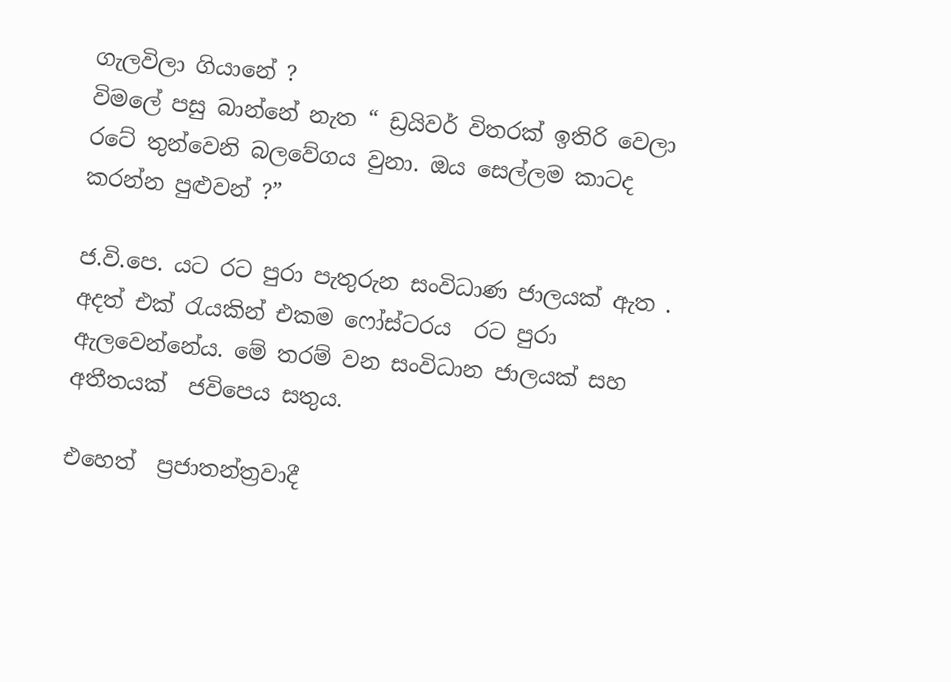ගැලවිලා ගියානේ ?
විමලේ පසු බාන්නේ නැත “ ඩ්‍රයිවර් විතරක් ඉතිරි වෙලා රටේ තුන්වෙනි බලවේගය වුනා. ඔය සෙල්ලම කාටද කරන්න පුළුවන් ?”

ජ.වි.පෙ. යට රට පුරා පැතුරුන සංවිධාණ ජාලයක් ඇත . අදත් එක් රැයකින් එකම ෆෝස්ටරය  රට පුරා ඇලවෙන්නේය. මේ තරම් වන සංවිධාන ජාලයක්‌ සහ  අතීතයක්‌  ජවිපෙය සතුය.

එහෙත්  ප්‍රජාතන්ත්‍රවාදී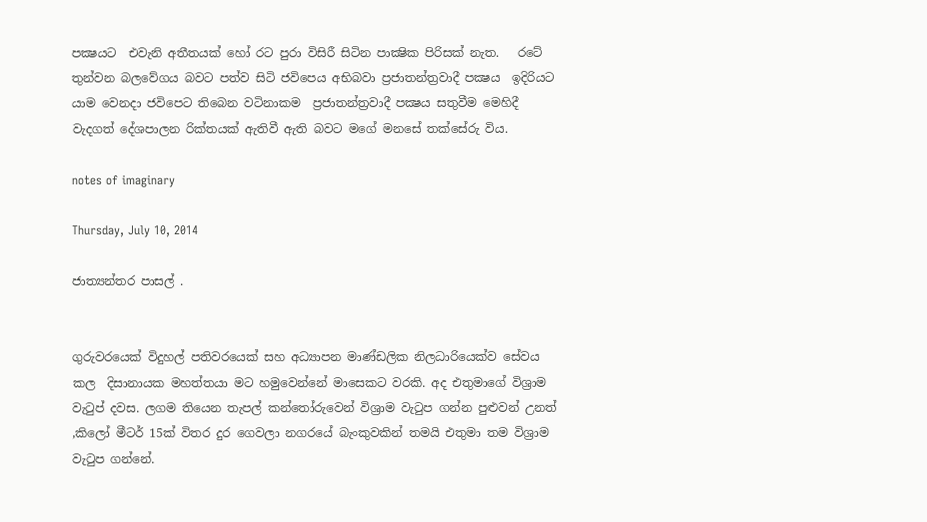පක්‍ෂයට  එවැනි අතීතයක් හෝ රට පුරා විසිරී සිටින පාක්‍ෂික පිරිසක් නැත.   රටේ තුන්වන බලවේගය බවට පත්ව සිටි ජවිපෙය අභිබවා ප්‍රජාතන්ත්‍රවාදී පක්‍ෂය  ඉදිරියට යාම වෙනදා ජවිපෙට තිබෙන වටිනාකම  ප්‍රජාතන්ත්‍රවාදී පක්‍ෂය සතුවීම මෙහිදී වැදගත් දේශපාලන රික්තයක් ඇතිවී ඇති බවට මගේ මනසේ තක්සේරු විය.

notes of imaginary

Thursday, July 10, 2014

ජාත්‍යන්තර පාසල් .


ගුරුවරයෙක් විදුහල් පතිවරයෙක් සහ අධ්‍යාපන මාණ්ඩලික නිලධාරියෙක්ව සේවය කල  දිසානායක මහත්තයා මට හමුවෙන්නේ මාසෙකට වරකි. අද එතුමාගේ විශ්‍රාම වැටුප් දවස. ලගම තියෙන තැපල් කන්තෝරුවෙන් විශ්‍රාම වැටුප ගන්න පුළුවන් උනත් ,කිලෝ මීටර් 15ක් විතර දුර ගෙවලා නගරයේ බැංකුවකින් තමයි එතුමා තම විශ්‍රාම වැටුප ගන්නේ.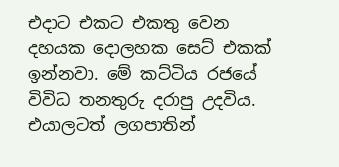එදාට එකට එකතු වෙන දහයක දොලහක සෙට් එකක් ඉන්නවා. මේ කට්ටිය රජයේ විවිධ තනතුරු දරාපු උදවිය. එයාලටත් ලගපාතින්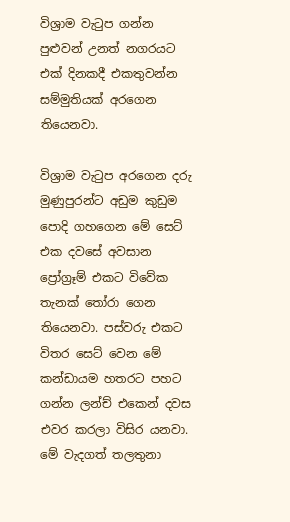විශ්‍රාම වැටුප ගන්න පුළුවන් උනත් නගරයට එක් දිනකදී එකතුවන්න සම්මුතියක් අරගෙන තියෙනවා.

විශ්‍රාම වැටුප අරගෙන දරු මුණුපුරන්ට අඩුම කුඩුම පොදි ගහගෙන මේ සෙට් එක දවසේ අවසාන ප්‍රෝග්‍රෑම් එකට විවේක තැනක් තෝරා ගෙන තියෙනවා. පස්වරු එකට විතර සෙට් වෙන මේ කන්ඩායම හතරට පහට ගන්න ලන්ච් එකෙන් දවස එවර කරලා විසිර යනවා.
මේ වැදගත් තලතුනා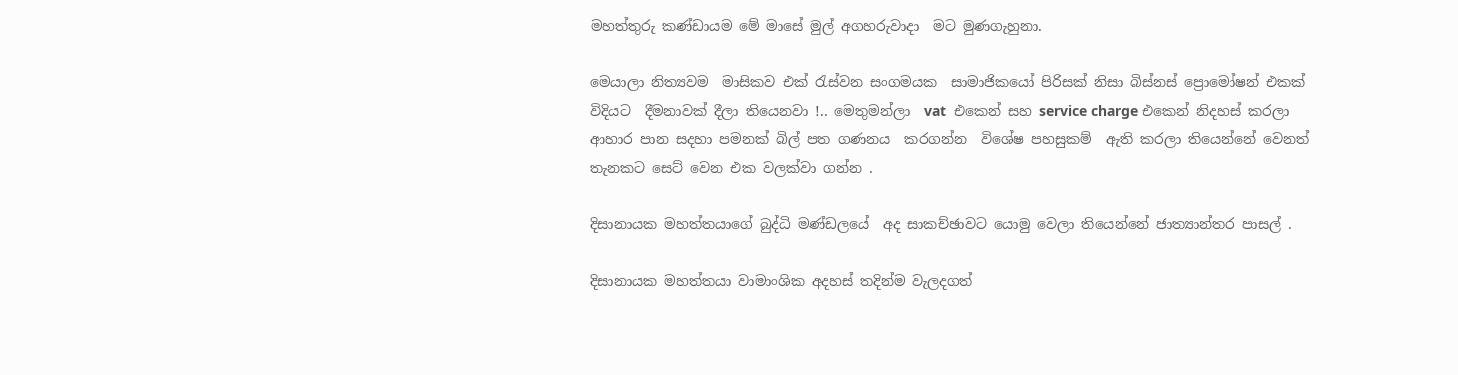මහත්තුරු කණ්ඩායම මේ මාසේ මුල් අගහරුවාදා  මට මුණගැහුනා.

මෙයාලා නිත්‍යවම  මාසිකව එක් රැස්වන සංගමයක  සාමාජිකයෝ පිරිසක් නිසා බිස්නස් ප්‍රොමෝෂන් එකක් විදියට  දීමනාවක් දීලා තියෙනවා !.. මෙතුමන්ලා  vat  එකෙන් සහ service charge එකෙන් නිදහස් කරලා ආහාර පාන සදහා පමනක් බිල් පත ගණනය  කරගන්න  විශේෂ පහසුකම්  ඇති කරලා තියෙන්නේ වෙනත් තැනකට සෙට් වෙන එක වලක්වා ගන්න .

දිසානායක මහත්තයාගේ බුද්ධි මණ්ඩලයේ  අද සාකච්ඡාවට යොමු වෙලා තියෙන්නේ ජාත්‍යාන්තර පාසල් .

දිසානායක මහත්තයා වාමාංශික අදහස් තදින්ම වැලදගත්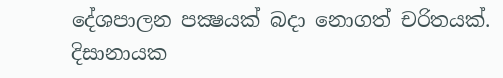දේශපාලන පක්‍ෂයක් බදා නොගත් චරිතයක්. දිසානායක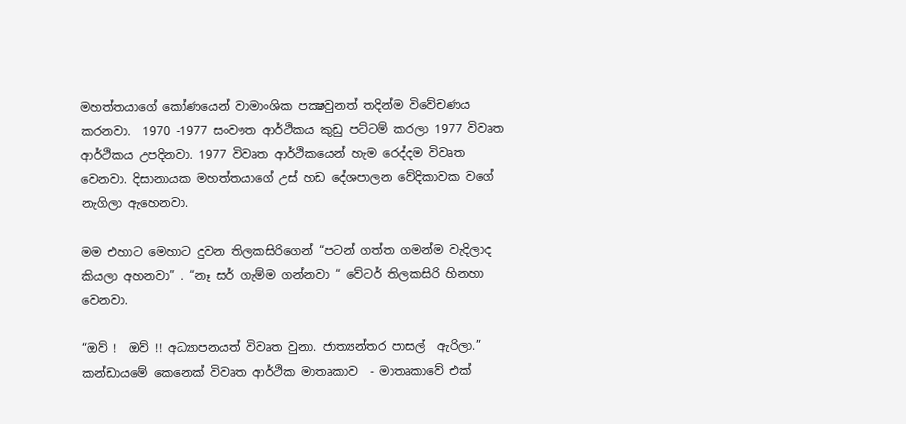මහත්තයාගේ කෝණයෙන් වාමාංශික පක්‍ෂවුනත් තදින්ම විවේචණය කරනවා.  1970 -1977 සංවෟත ආර්ථිකය කුඩු පට්ටම් කරලා 1977 විවෘත ආර්ථිකය උපදිනවා. 1977 විවෘත ආර්ථිකයෙන් හැම රෙද්දම විවෘත වෙනවා. දිසානායක මහත්තයාගේ උස් හඩ දේශපාලන වේදිකාවක වගේ නැගිලා ඇහෙනවා.

මම එහාට මෙහාට දුවන තිලකසිරිගෙන් “පටන් ගත්ත ගමන්ම වැදිලාද කියලා අහනවා” . “නෑ සර් ගැම්ම ගන්නවා “ වේටර් තිලකසිරි හිනහා වෙනවා.

“ඔව් !  ඔව් !! අධ්‍යාපනයත් විවෘත වුනා. ජාත්‍යන්තර පාසල්  ඇරිලා.”  කන්ඩායමේ කෙනෙක් විවෘත ආර්ථික මාතෘකාව  - මාතෘකාවේ එක්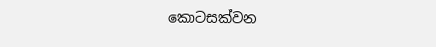කොටසක්වන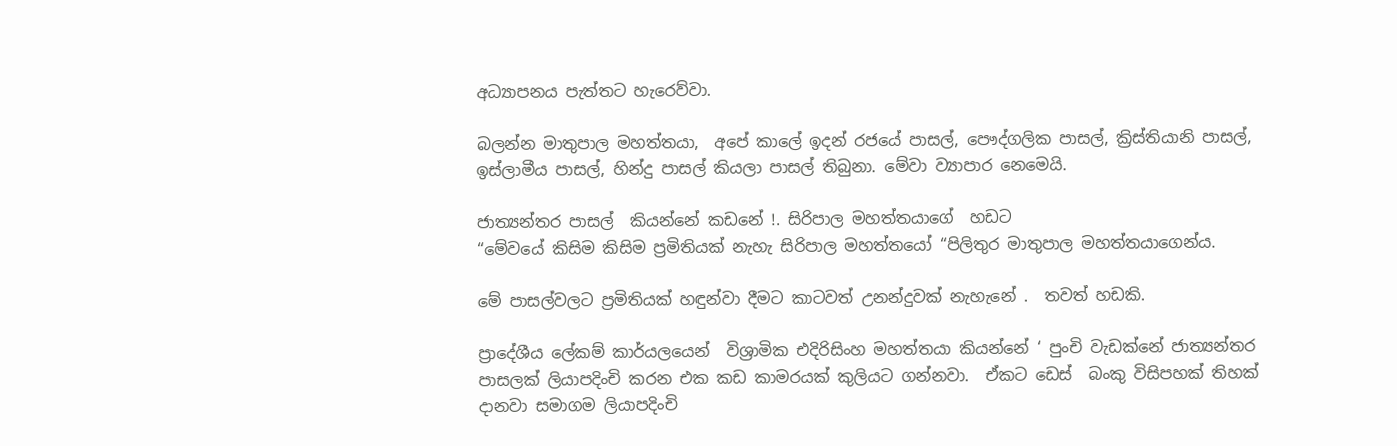අධ්‍යාපනය පැත්තට හැරෙව්වා.

බලන්න මාතුපාල මහත්තයා,  අපේ කාලේ ඉදන් රජයේ පාසල්, පෞද්ගලික පාසල්, ක්‍රිස්‌තියානි පාසල්, ඉස්‌ලාමීය පාසල්, හින්දු පාසල් කියලා පාසල් තිබුනා. මේවා ව්‍යාපාර නෙමෙයි.

ජාත්‍යන්තර පාසල්  කියන්නේ කඩනේ !. සිරිපාල මහත්තයාගේ  හඩට
“මේවයේ කිසිම කිසිම ප්‍රමිතියක් නැහැ සිරිපාල මහත්තයෝ “පිලිතුර මාතුපාල මහත්තයාගෙන්ය.

මේ පාසල්වලට ප්‍රමිතියක්‌ හඳුන්වා දීමට කාටවත් උනන්දුවක්‌ නැහැනේ .  තවත් හඩකි.

ප්‍රාදේශීය ලේකම් කාර්යලයෙන්  විශ්‍රාමික එදිරිසිංහ මහත්තයා කියන්නේ ‘ පුංචි වැඩක්නේ ජාත්‍යන්තර පාසලක් ලියාපදිංචි කරන එක කඩ කාමරයක්‌ කුලියට ගන්නවා.  ඒකට ඩෙස්‌  බංකු විසිපහක් තිහක් දානවා සමාගම ලියාපදිංචි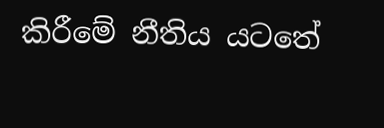කිරීමේ නීතිය යටතේ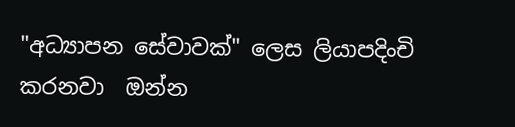"අධ්‍යාපන සේවාවක්‌" ලෙස ලියාපදිංචි කරනවා  ඔන්න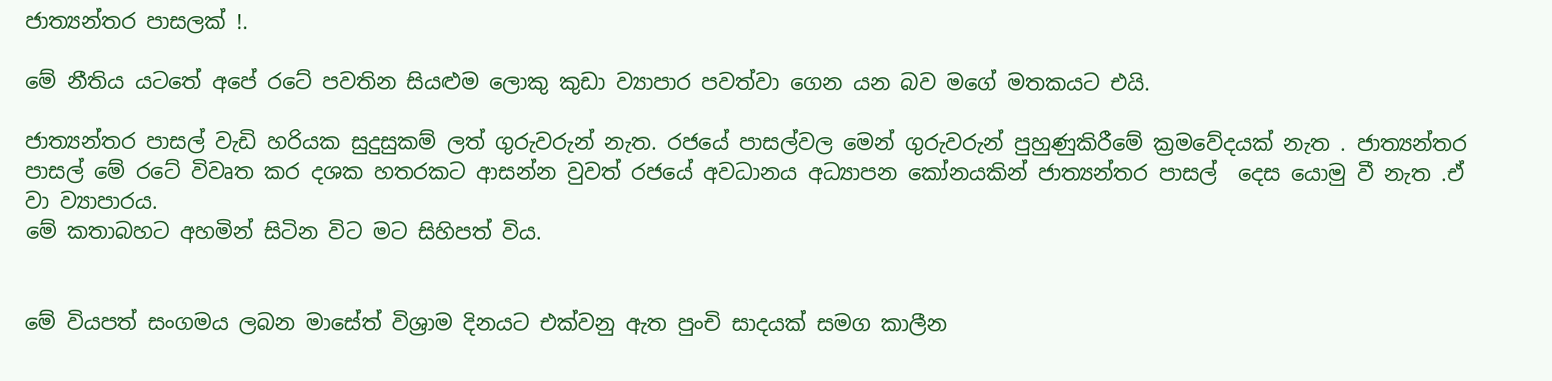ජාත්‍යන්තර පාසලක් !.

මේ නීතිය යටතේ අපේ රටේ පවතින සියළුම ලොකු කුඩා ව්‍යාපාර පවත්වා ගෙන යන බව මගේ මතකයට එයි.

ජාත්‍යන්තර පාසල් වැඩි හරියක සුදුසුකම් ලත් ගුරුවරුන් නැත. රජයේ පාසල්වල මෙන් ගුරුවරුන් පුහුණුකිරීමේ ක්‍රමවේදයක් නැත . ජාත්‍යන්තර පාසල් මේ රටේ විවෘත කර දශක හතරකට ආසන්න වුවත් රජයේ අවධානය අධ්‍යාපන කෝනයකින් ජාත්‍යන්තර පාසල්  දෙස යොමු වී නැත .ඒ
වා ව්‍යාපාරය.
මේ කතාබහට අහමින් සිටින විට මට සිහිපත් විය.


මේ වියපත් සංගමය ලබන මාසේත් විශ්‍රාම දිනයට එක්වනු ඇත පුංචි සාදයක් සමග කාලීන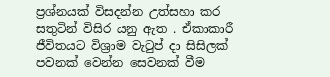ප්‍රශ්නයක් විසදන්න උත්සහා කර සතුටින් විසිර යනු ඇත . ඒකාකාරී ජීවිතයට විශ්‍රාම වැටුප් දා සිසිලක් පවනක් වෙන්න සෙවනක් වීම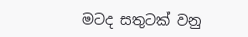මටද සතුටක් වනු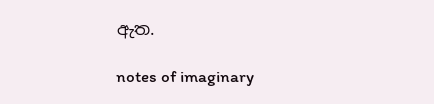ඇත.

notes of imaginary